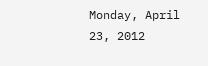Monday, April 23, 2012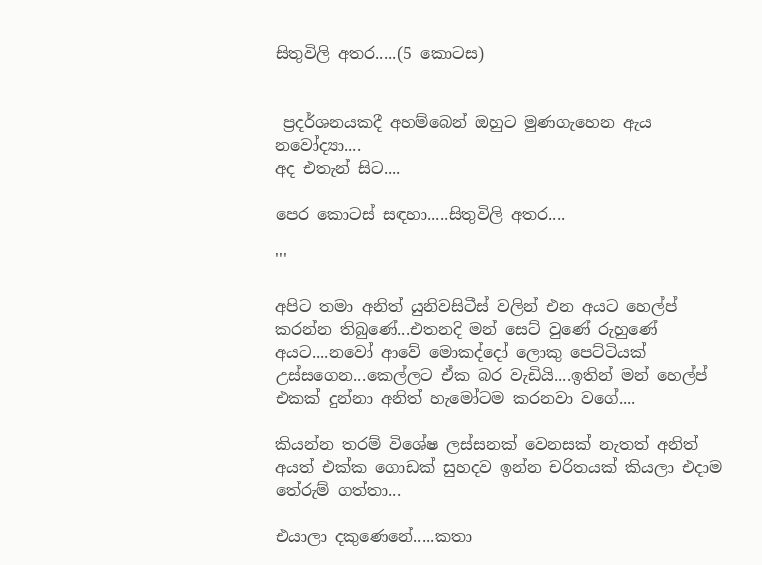සිතුවිලි අතර.....(5 කොටස)


 ප්‍රදර්ශනයකදී අහම්බෙන් ඔහුට මුණගැහෙන ඇය නවෝද්‍යා....
අද එතැන් සිට....

පෙර කොටස් සඳහා.....සිතුවිලි අතර....

'''

අපිට තමා අනිත් යුනිවසිටීස් වලින් එන අයට හෙල්ප් කරන්න තිබු‍ණේ...එතනදි මන් සෙට් වු‍ණේ රුහු‍ණේ අයට....නවෝ ආවේ මොකද්දෝ ලොකු පෙට්ටියක් උස්සගෙන...කෙල්ලට ඒක බර වැඩියි....ඉතින් මන් හෙල්ප් එකක් දුන්නා අනිත් හැමෝටම කරනවා වගේ....

කියන්න තරම් විශේෂ ලස්සනක් වෙනසක් නැතත් අනිත් අයත් එක්ක ගොඩක් සුහදව ඉන්න චරිතයක් කියලා එදාම තේරුම් ගත්තා...

එයාලා දකුණෙනේ.....කතා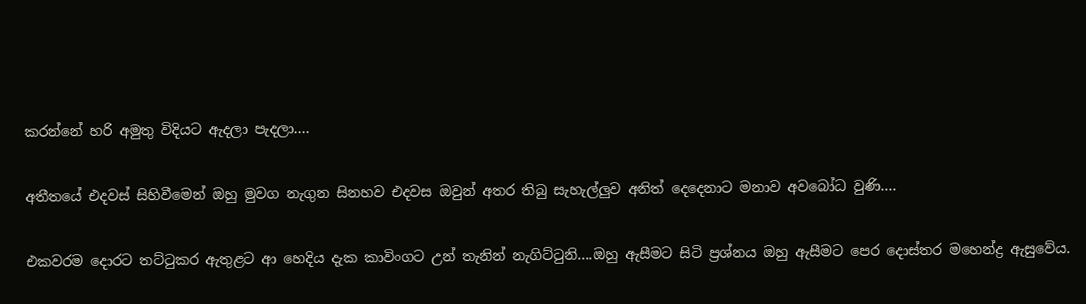කරන්නේ හරි අමුතු විදියට ඇදලා පැදලා....

අතීතයේ එදවස් සිහිවීමෙන් ඔහු මුවග නැගුන සිනහව එදවස ඔවුන් අතර තිබු සැහැල්ලුව අනිත් දෙදෙනාට මනාව අවබෝධ වුණි....

එකවරම දොරට තට්ටුකර ඇතුළට ආ හෙදිය දැක කාවිංගට උන් තැනින් නැගිට්ටුනි....ඔහු ඇසීමට සිටි ප්‍රශ්නය ඔහු ඇසීමට පෙර දොස්තර මහෙන්ද්‍ර ඇසුවේය.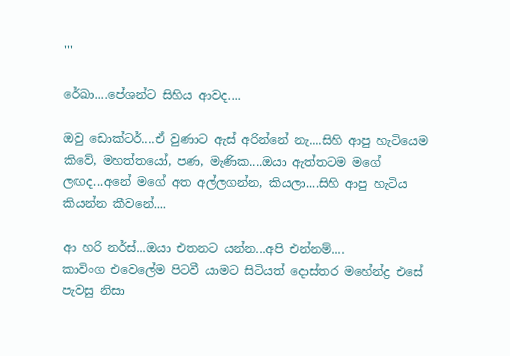'''

රේඛා....පේශන්ට සිහිය ආවද....

ඔවු ඩොක්ටර්....ඒ වුණාට ඇස් අරින්නේ නැ....සිහි ආපු හැටියෙම කිවේ, මහත්තයෝ, පණ, මැණික....ඔයා ඇත්තටම මගේ ලඟද...අනේ මගේ අත අල්ලගන්න, කියලා....සිහි ආපු හැටිය කියන්න කීවනේ....

ආ හරි නර්ස්...ඔයා එතනට යන්න...අපි එන්නම්....
කාවිංග එවෙලේම පිටවී යාමට සිටියත් දොස්තර මහේන්ද්‍ර එසේ පැවසු නිසා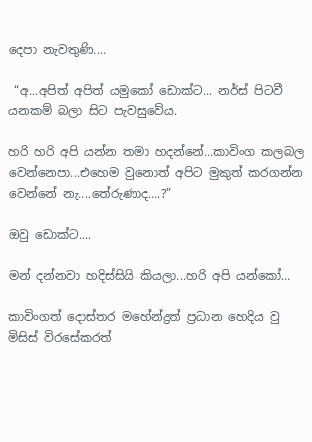දෙපා නැවතුණි....

 “අ...අපිත් අපිත් යමුකෝ ඩොක්ට... නර්ස් පිටවී යනකම් බලා සිට පැවසුවේය.

හරි හරි අපි යන්න තමා හදන්නේ...කාවිංග කලබල වෙන්නෙපා...එහෙම වුනොත් අපිට මුකුත් කරගන්න වෙන්නේ නැ....තේරුණාද….?”

ඔවු ඩොක්ට....

මන් දන්නවා හදිස්සියි කියලා...හරි අපි යන්කෝ...

කාවිංගත් දොස්තර මහේන්ද්‍රත් ප්‍රධාන හෙදිය වු මිසිස් විරසේකරත්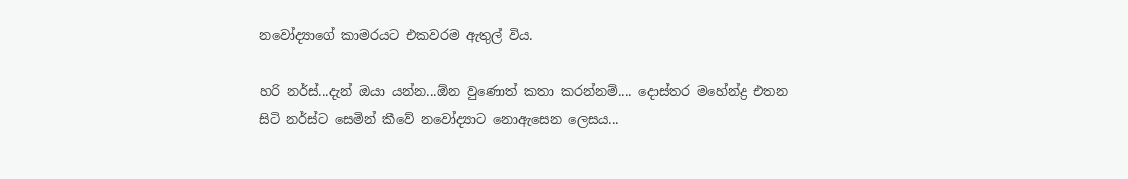නවෝද්‍යාගේ කාමරයට එකවරම ඇතුල් විය.

හරි නර්ස්...දැන් ඔයා යන්න...ඕන වුණොත් කතා කරන්නම්.... දොස්තර මහේන්ද්‍ර එතන සිටි නර්ස්ට සෙමින් කීවේ නවෝද්‍යාට නොඇසෙන ලෙසය...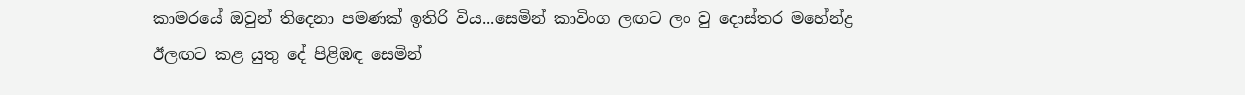කාමරයේ ඔවුන් තිදෙනා පමණක් ඉතිරි විය...සෙමින් කාවිංග ලඟට ලං වු දොස්තර මහේන්ද්‍ර ඊලඟට කළ යුතු දේ පිළිඹඳ සෙමින්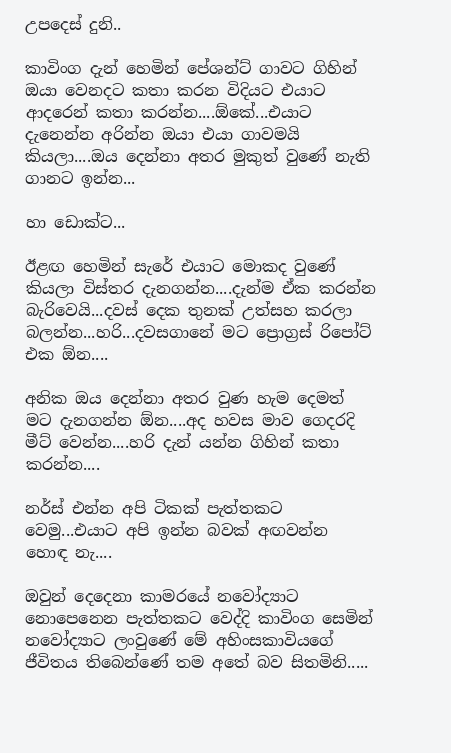උපදෙස් දුනි..

කාවිංග දැන් හෙමින් පේශන්ට් ගාවට ගිහින් ඔයා වෙනදට කතා කරන විදියට එයාට ආදරෙන් කතා කරන්න....ඕකේ...එයාට දැනෙන්න අරින්න ඔයා එයා ගාවමයි කියලා....ඔය දෙන්නා අතර මුකුත් වුණේ නැති ගානට ඉන්න...

හා ඩොක්ට...

ඊළඟ හෙමින් සැරේ එයාට මොකද වුණේ කියලා විස්තර දැනගන්න....දැන්ම ඒක කරන්න බැරිවෙයි...දවස් දෙක තුනක් උත්සහ කරලා බලන්න...හරි...දවසගානේ මට ප්‍රොග්‍රස් රිපෝට් එක ඕන....

අනික ඔය දෙන්නා අතර වුණ හැම දෙමත් මට දැනගන්න ඕන....අද හවස මාව ගෙදරදි මීට් වෙන්න....හරි දැන් යන්න ගිහින් කතා කරන්න....

නර්ස් එන්න අපි ටිකක් පැත්තකට වෙමු...එයාට අපි ඉන්න බවක් අඟවන්න හොඳ නැ....

ඔවුන් දෙදෙනා කාමරයේ නවෝද්‍යාට නොපෙනෙන පැත්තකට වෙද්දි කාවිංග සෙමින් නවෝද්‍යාට ලංවුණේ මේ අහිංසකාවියගේ ජීවිතය තිබෙන්ණේ තම අතේ බව සිතමිනි.....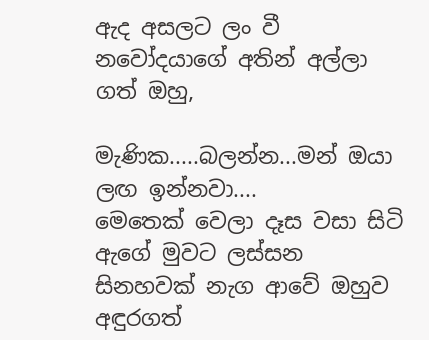ඇද අසලට ලං වී නවෝදයාගේ අතින් අල්ලා ගත් ඔහු,

මැණික.....බලන්න...මන් ඔයා ලඟ ඉන්නවා....
මෙතෙක් වෙලා දෑස වසා සිටි ඇගේ මුවට ලස්සන සිනහවක් නැග ආවේ ඔහුව අඳුරගත්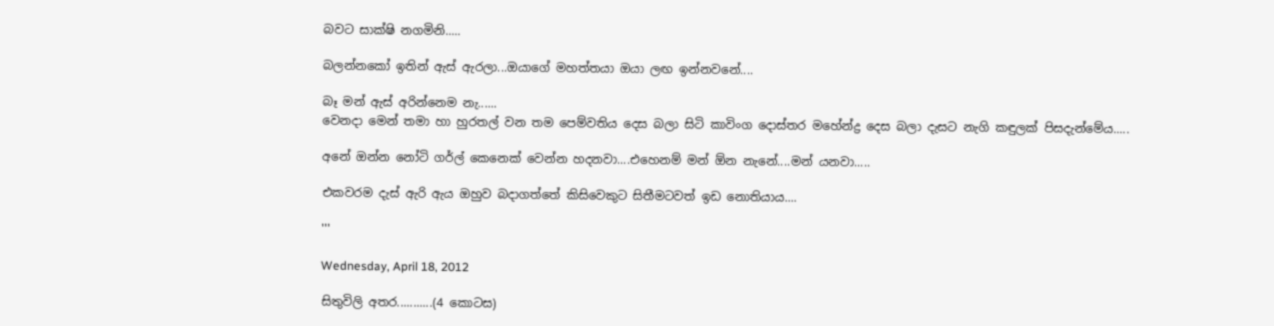බවට සාක්ෂි නගමිනි.....

බලන්නකෝ ඉතින් ඇස් ඇරලා...ඔයාගේ මහත්තයා ඔයා ලඟ ඉන්නවනේ....

බෑ මන් ඇස් අරින්නෙම නැ......
වෙනදා මෙන් තමා හා හුරතල් වන තම පෙම්වතිය දෙස බලා සිටි කාවිංග දොස්තර මහේන්ද්‍ර දෙස බලා දැසට නැගි කඳුලක් පිසදැන්මේය.....

අනේ ඔන්න නෝටි ගර්ල් කෙනෙක් වෙන්න හදනවා....එහෙනම් මන් ඕන නැනේ....මන් යනවා.....

එකවරම දැස් ඇරි ඇය ඔහුව බදාගත්තේ කිසිවෙකුට සිතීමටවත් ඉඩ නොතියාය....

'''

Wednesday, April 18, 2012

සිතුවිලි අතර...........(4 කොටස)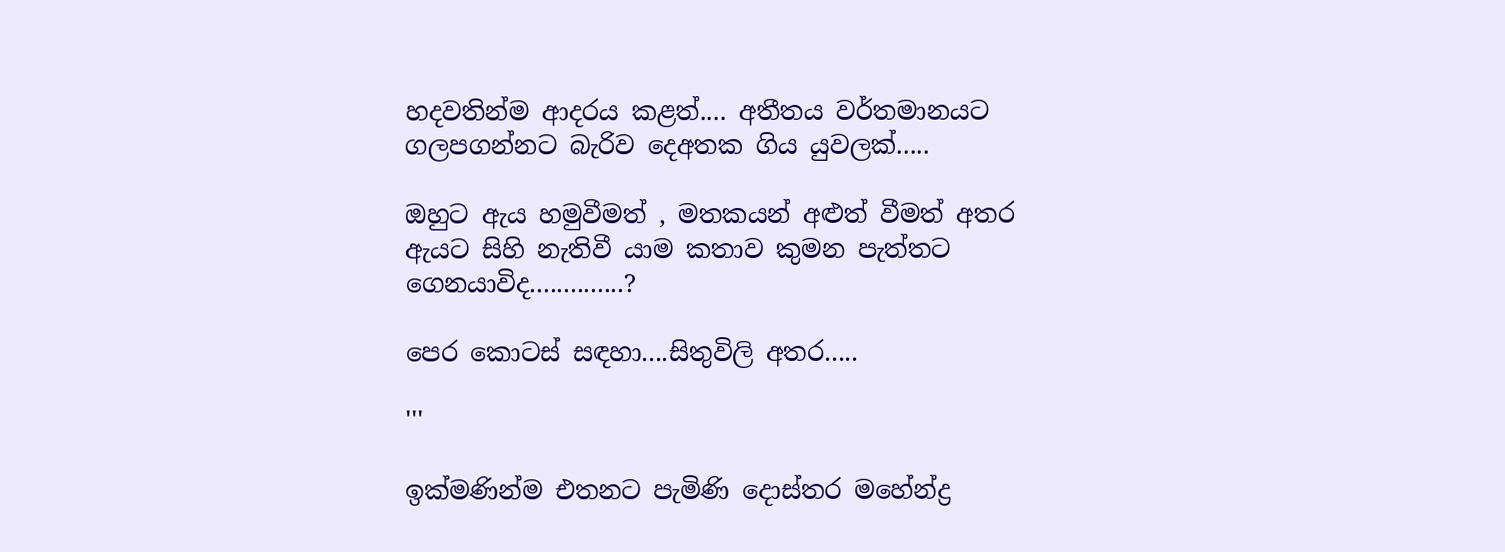හදවතින්ම ආදරය කළත්.... අතීතය වර්තමානයට ගලපගන්නට බැරිව දෙඅතක ගිය යුවලක්.....

ඔහුට ඇය හමුවීමත් , මතකයන් අළුත් වීමත් අතර ඇයට සිහි නැතිවී යාම කතාව කුමන පැත්තට ගෙනයාවිද..............?

පෙර කොටස් සඳහා....සිතුවිලි අතර.....

'''

ඉක්මණින්ම එතනට පැමිණි දොස්තර මහේන්ද්‍ර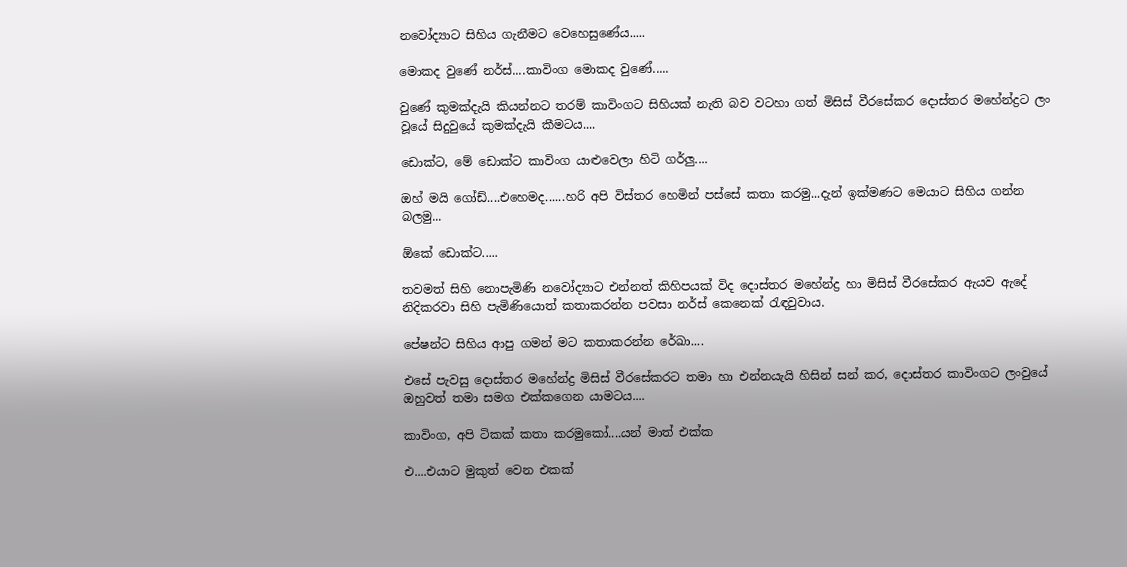නවෝද්‍යාට සිහිය ගැනීමට වෙහෙසුණේය.....

මොකද වු‍ණේ නර්ස්....කාවිංග මොකද වුණේ.....

වුණේ කුමක්දැයි කියන්නට තරම් කාවිංගට සිහියක් නැති බව වටහා ගත් මිසිස් වීරසේකර දොස්තර මහේන්ද්‍රට ලං වූයේ සිදුවුයේ කුමක්දැයි කීමටය....

ඩොක්ට, මේ ඩොක්ට කාවිංග යාළුවෙලා හිටි ගර්ලු....

ඔහ් මයි ගෝඩ්....එහෙමද......හරි අපි විස්තර හෙමින් පස්සේ කතා කරමු...දැන් ඉක්මණට මෙයාට සිහිය ගන්න බලමු...

ඕකේ ඩොක්ට.....

තවමත් සිහි නොපැමිණි නවෝද්‍යාට එන්නත් කිහිපයක් විද දොස්තර මහේන්ද්‍ර හා මිසිස් වීරසේකර ඇයව ඇදේ නිදිකරවා සිහි පැමිණියොත් කතාකරන්න පවසා නර්ස් කෙනෙක් රැඳවුවාය.

පේෂන්ට සිහිය ආපු ගමන් මට කතාකරන්න රේඛා....

එසේ පැවසු දොස්තර මහේන්ද්‍ර මිසිස් වීරසේකරට තමා හා එන්නයැයි හිසින් සන් කර, දොස්තර කාවිංගට ලංවුයේ ඔහුවත් තමා සමග එක්කගෙන යාමටය....

කාවිංග, අපි ටිකක් කතා කරමුකෝ....යන් මාත් එක්ක

එ....එයාට මුකුත් වෙන එකක්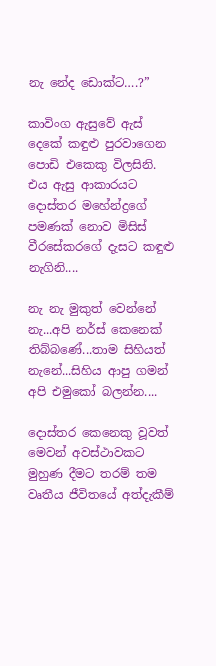නැ නේද ඩොක්ට….?”

කාවිංග ඇසුවේ ඇස් දෙකේ කඳුළු පුරවාගෙන පොඩි එකෙකු විලසිනි. එය ඇසු ආකාරයට දොස්තර මහේන්ද්‍රගේ පමණක් නොව මිසිස් වීරසේකරගේ දැසට කඳුළු නැගිනි....

නැ නැ මුකුත් වෙන්නේ නැ...අපි නර්ස් කෙනෙක් තිබ්බණේ...තාම සිහියත් නැනේ...සිහිය ආපු ගමන් අපි එමුකෝ බලන්න....

දොස්තර කෙනෙකු වූවත් මෙවන් අවස්ථාවකට මුහුණ දීමට තරම් තම වෘතීය ජීවිතයේ අත්දැකීම්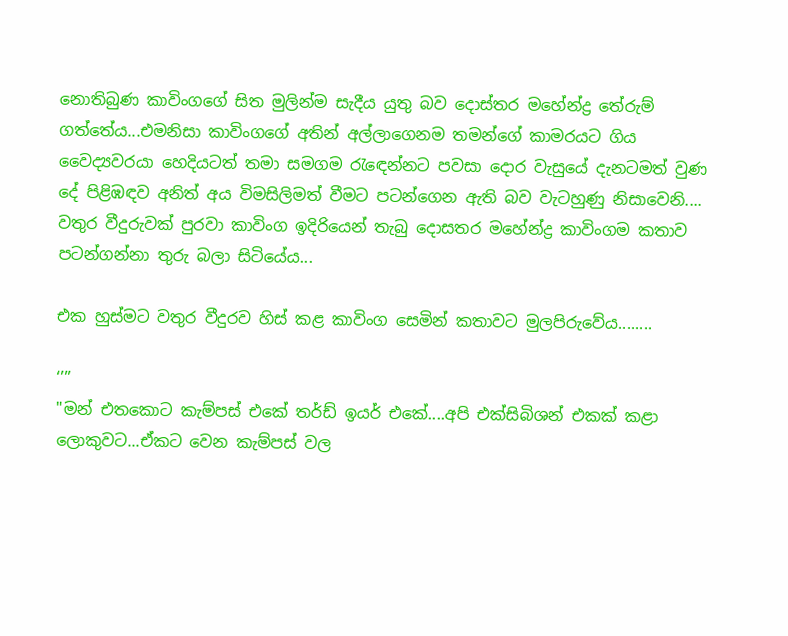නොතිබුණ කාවිංගගේ සිත මුලින්ම සැදීය යුතු බව දොස්තර මහේන්ද්‍ර තේරුම් ගත්තේය...එමනිසා කාවිංගගේ අතින් අල්ලාගෙනම තමන්ගේ කාමරයට ගිය වෛද්‍යවරයා හෙදියටත් තමා සමගම රැ‍ඳෙන්නට පවසා දොර වැසුයේ දැනටමත් වුණ දේ පිළිඹඳව අනිත් අය විමසිලිමත් වීමට පටන්ගෙන ඇති බව වැටහුණු නිසාවෙනි....
වතුර වීදුරුවක් පුරවා කාවිංග ඉදිරියෙන් තැබු දොසතර මහේන්ද්‍ර කාවිංගම කතාව පටන්ගන්නා තුරු බලා සිටියේය...

එක හුස්මට වතුර වීදුරව හිස් කළ කාවිංග සෙමින් කතාවට මුලපිරුවේය........

‘’’’
"මන් එතකොට කැම්පස් එකේ තර්ඩ් ඉයර් එකේ....අපි එක්සිබිශන් එකක් කළා ලොකුවට...ඒකට වෙන කැම්පස් වල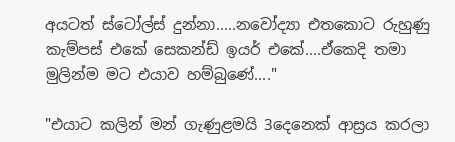අයටත් ස්ටෝල්ස් දුන්නා.....නවෝද්‍යා එතකොට රුහුණු කැම්පස් එකේ සෙකන්ඩ් ඉයර් එකේ....ඒකෙදි තමා මුලින්ම මට එයාව හම්බුණේ...."

"එයාට කලින් මන් ගැණුළමයි 3දෙනෙක් ආස්‍රය කරලා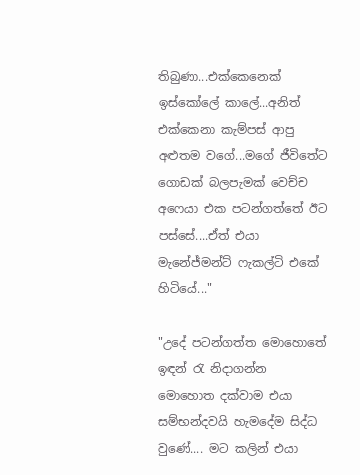තිබුණා...එක්කෙනෙක් ඉස්කෝලේ කාලේ...අනිත් එක්කෙනා කැම්පස් ආපු අළුතම වගේ...මගේ ජීවිතේට ගොඩක් බලපැමක් වෙච්ච අෆෙයා එක පටන්ගත්තේ ඊට පස්සේ....ඒත් එයා මැනේජ්මන්ට් ෆැකල්ටි එකේ හිටියේ..."

"උදේ පටන්ගත්ත මොහොතේ ඉඳන් රැ නිදාගන්න මොහොත දක්වාම එයා සම්භන්දවයි හැමදේම සිද්ධ වුණේ.... මට කලින් එයා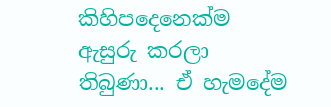කිහිපදෙනෙක්ම ඇසුරු කරලා තිබුණා... ඒ හැමදේම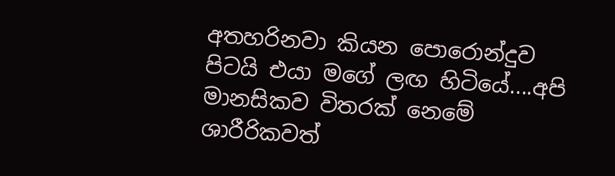අතහරිනවා කියන පොරොන්දුව පිටයි එයා මගේ ලඟ හිටියේ....අපි මානසිකව විතරක් නෙමේ ශාරීරිකවත්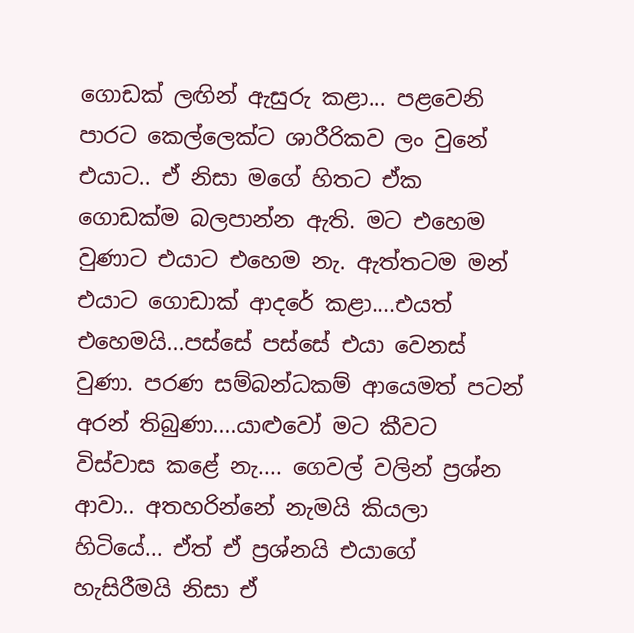ගොඩක් ලඟින් ඇසුරු කළා... පළවෙනි පාරට කෙල්ලෙක්ට ශාරීරිකව ලං වුනේ එයාට.. ඒ නිසා මගේ හිතට ඒක ගොඩක්ම බලපාන්න ඇති. මට එහෙම වුණාට එයාට එහෙම නැ. ඇත්තටම මන් එයාට ගොඩාක් ආදරේ කළා....එයත් එහෙමයි...පස්සේ පස්සේ එයා වෙනස් වුණා. පරණ සම්බන්ධකම් ආයෙමත් පටන් අරන් තිබුණා....යාළුවෝ මට කීවට විස්වාස කළේ නැ.... ගෙවල් වලින් ප්‍රශ්න ආවා.. අතහරින්නේ නැමයි කියලා හිටියේ... ඒත් ඒ ප්‍රශ්නයි එයාගේ හැසිරීමයි නිසා ඒ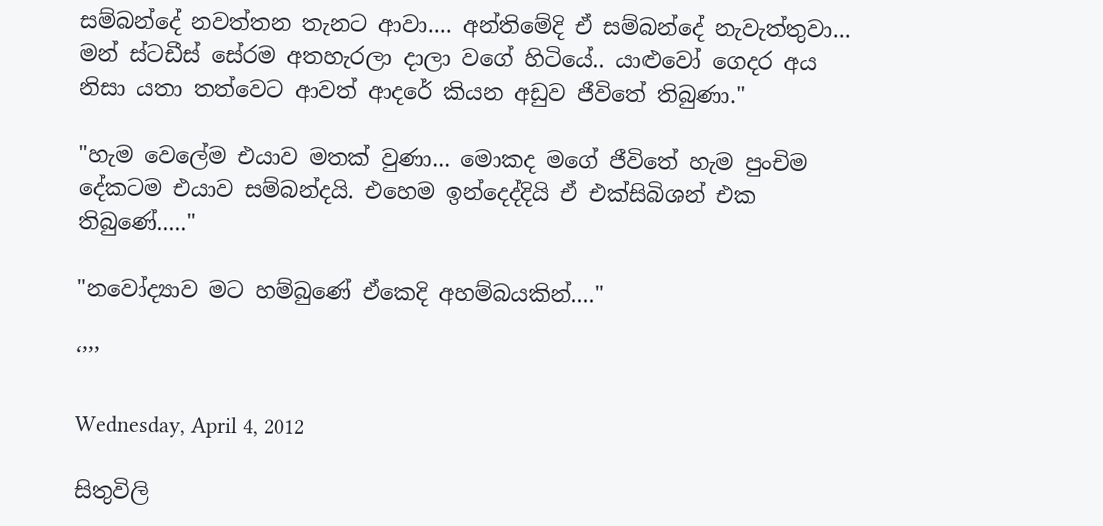සම්බන්දේ නවත්තන තැනට ආවා.... අන්තිමේදි ඒ සම්බන්දේ නැවැත්තුවා... මන් ස්ටඩීස් සේරම අතහැරලා දාලා වගේ හිටියේ.. යාළුවෝ ගෙදර අය නිසා යතා තත්වෙට ආවත් ආදරේ කියන අඩුව ජීවිතේ තිබුණා."

"හැම වෙලේම එයාව මතක් වුණා... මොකද මගේ ජීවිතේ හැම පුංචිම දේකටම එයාව සම්බන්දයි. එහෙම ඉන්දෙද්දියි ඒ එක්සිබිශන් එක තිබුණේ....."

"නවෝද්‍යාව මට හම්බුණේ ඒකෙදි අහම්බයකින්...."

‘’’’

Wednesday, April 4, 2012

සිතුවිලි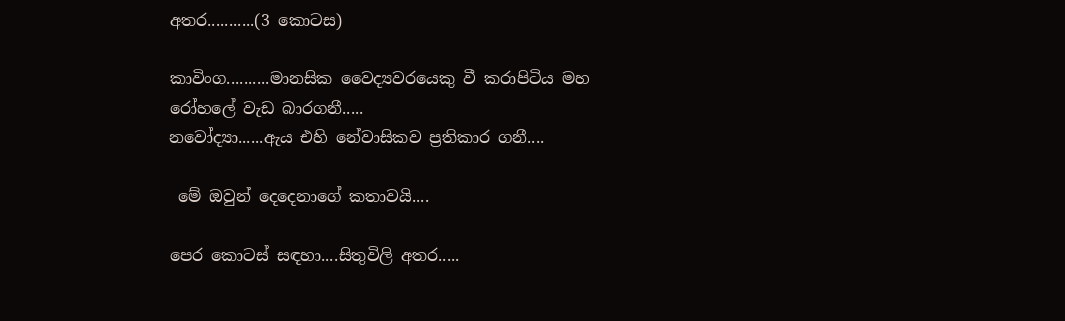අතර...........(3 කොටස)

කාවිංග..........මානසික වෛද්‍යවරයෙකු වී කරාපිටිය මහ රෝහලේ වැඩ බාරගනී.....
නවෝද්‍යා......ඇය එහි නේවාසිකව ප්‍රතිකාර ගනී....

 මේ ඔවුන් දෙදෙනාගේ කතාවයි....

පෙර කොටස් සඳහා....සිතුවිලි අතර.....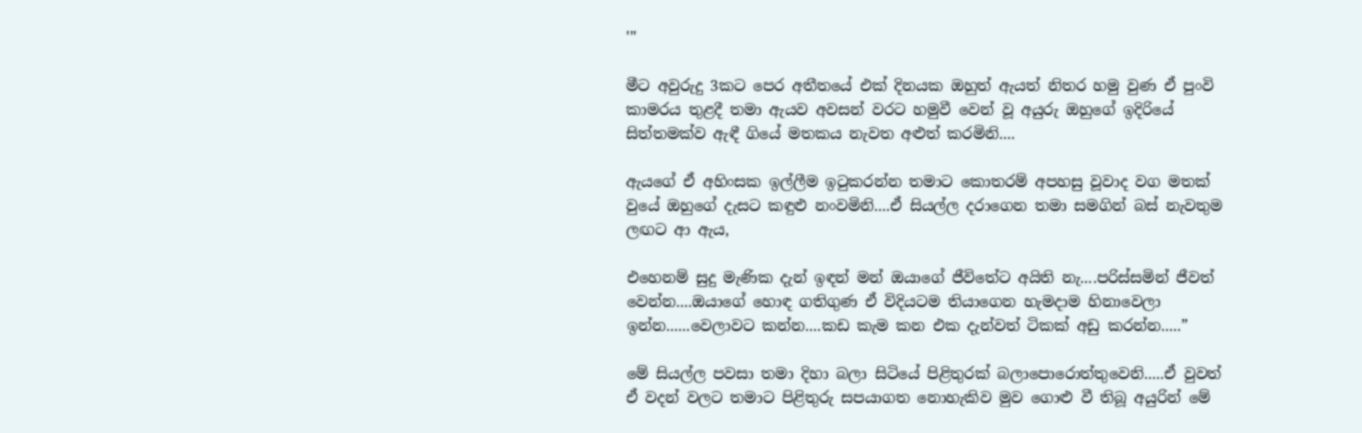'''

මීට අවුරුදු 3කට පෙර අතීතයේ එක් දිනයක ඔහුත් ඇයත් නිතර හමු වුණ ඒ පුංවි කාමරය තුළදී තමා ඇයව අවසන් වරට හමුවී වෙන් වූ අයුරු ඔහුගේ ඉදිරියේ සිත්තමක්ව ඇඳී ගියේ මතකය නැවත අළුත් කරමිනි....

ඇයගේ ඒ අහිංසක ඉල්ලීම ඉටුකරන්න තමාට කොතරම් අපහසු වූවාද වග මතක් වුයේ ඔහුගේ දැසට කඳුළු නංවමිනි....ඒ සියල්ල දරාගෙන තමා සමගින් බස් නැවතුම ලඟට ආ ඇය,

එහෙනම් සුදු මැණික දැන් ඉඳන් මන් ඔයාගේ ජීවිතේට අයිති නැ....පරිස්සමින් ජීවත් වෙන්න....ඔයාගේ හොඳ ගතිගුණ ඒ විදියටම තියාගෙන හැමදාම හිනාවෙලා ඉන්න......වෙලාවට කන්න....කඩ කැම කන එක දැන්වත් ටිකක් අඩු කරන්න.....”

මේ සියල්ල පවසා තමා දිහා බලා සිටියේ පිළිතුරක් බලාපොරොත්තුවෙනි.....ඒ වුවත් ඒ වදන් වලට තමාට පිළිතුරු සපයාගත නොහැකිව මුව ගොළු වී තිබූ අයුරින් මේ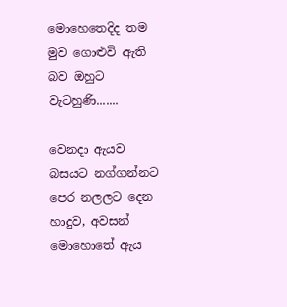මොහෙතෙදිද තම මුව ගොළුවි ඇති බව ඔහුට වැටහුණි.......

වෙනදා ඇයව බසයට නග්ගන්නට පෙර නලලට දෙන හාදුව, අවසන් මොහොතේ ඇය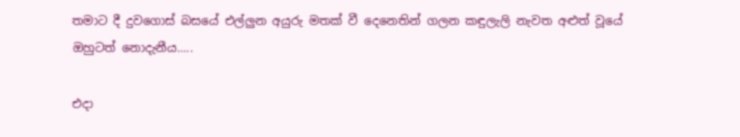තමාට දී දුවගොස් බසයේ එල්ලුන අයුරු මතක් වී දෙනෙතින් ගලන කඳුලැලි නැවත අළුත් වූයේ ඔහුටත් නොදැනීය.....

එදා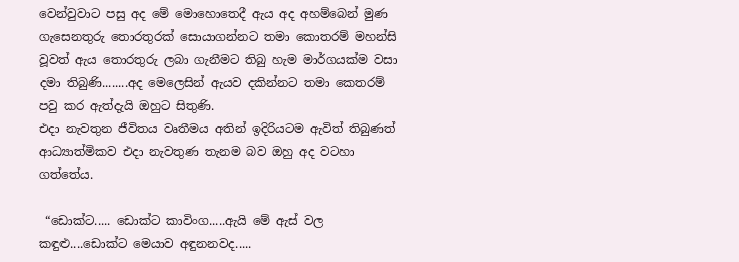වෙන්වුවාට පසු අද මේ මොහොතෙදී ඇය අද අහම්බෙන් මුණ ගැසෙනතුරු තොරතුරක් සොයාගන්නට තමා කොතරම් මහන්සි වූවත් ඇය තොරතුරු ලබා ගැනීමට තිබු හැම මාර්ගයක්ම වසා දමා තිබුණි........අද මෙලෙසින් ඇයව දකින්නට තමා කෙතරම් පවු කර ඇත්දැයි ඔහුට සිතුණි.
එදා නැවතුන ජීවිතය වෘතීමය අතින් ඉදිරියටම ඇවිත් තිබුණත් ආධ්‍යාත්මිකව එදා නැවතුණ තැනම බව ඔහු අද වටහා ගත්තේය.

 “ඩොක්ට..... ඩොක්ට කාවිංග.....ඇයි මේ ඇස් වල කඳුළු....ඩොක්ට මෙයාව අඳුනනවද.....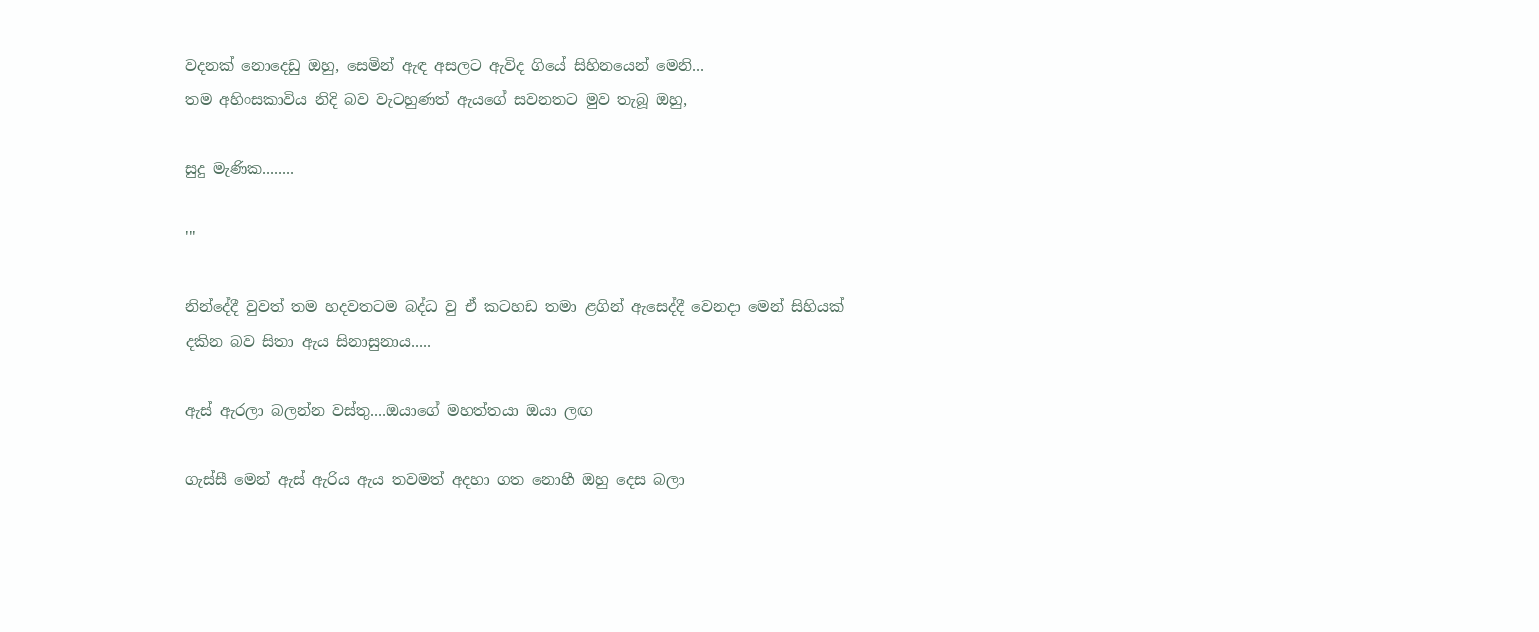වදනක් නොදෙඩු ඔහු, සෙමින් ඇඳ අසලට ඇවිද ගියේ සිහිනයෙන් මෙනි...
තම අහිංසකාවිය නිදි බව වැටහුණත් ඇයගේ සවනතට මුව තැබූ ඔහු,

සුදු මැණික........

'''

නින්දේදී වුවත් තම හදවතටම බද්ධ වු ඒ කටහඩ තමා ළගින් ඇසෙද්දී වෙනදා මෙන් සිහියක් දකින බව සිතා ඇය සිනාසුනාය.....

ඇස් ඇරලා බලන්න වස්තු....ඔයාගේ මහත්තයා ඔයා ලඟ

ගැස්සී මෙන් ඇස් ඇරිය ඇය තවමත් අදහා ගත නොහී ඔහු දෙස බලා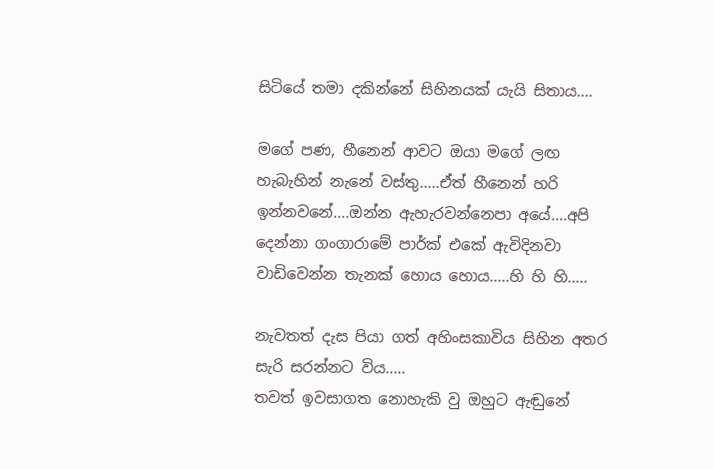සිටියේ තමා දකින්නේ සිහිනයක් යැයි සිතාය....

මගේ පණ, හීනෙන් ආවට ඔයා මගේ ලඟ හැබැහින් නැනේ වස්තු.....ඒත් හීනෙන් හරි ඉන්නවනේ....ඔන්න ඇහැරවන්නෙපා අයේ....අපි දෙන්නා ගංගාරාමේ පාර්ක් එකේ ඇවිදිනවා වාඩිවෙන්න තැනක් හොය හොය.....හි හි හි.....

නැවතත් දැස පියා ගත් අහිංසකාවිය සිහින අතර සැරි සරන්නට විය.....
තවත් ඉවසාගත නොහැකි වු ඔහුට ඇඬුනේ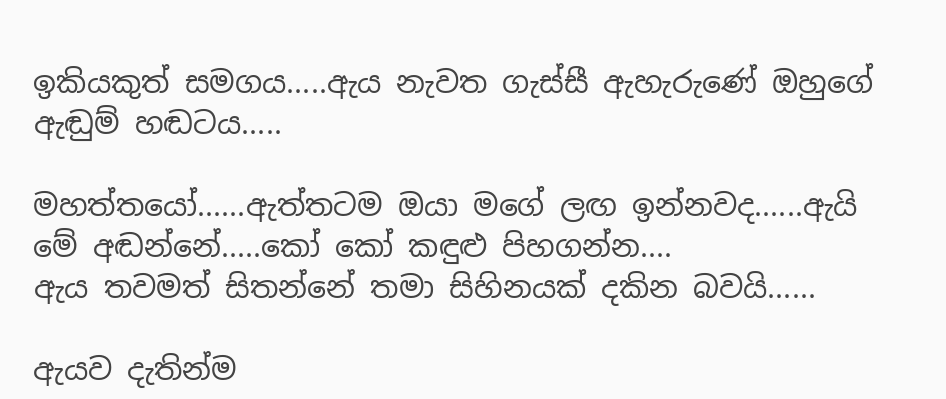ඉකියකුත් සමගය.....ඇය නැවත ගැස්සී ඇහැරුණේ ඔහුගේ ඇඬුම් හඬටය.....

මහත්තයෝ......ඇත්තටම ඔයා මගේ ලඟ ඉන්නවද......ඇයි මේ අඬන්නේ.....කෝ කෝ කඳුළු පිහගන්න....
ඇය තවමත් සිතන්නේ තමා සිහිනයක් දකින බවයි......

ඇයව දැතින්ම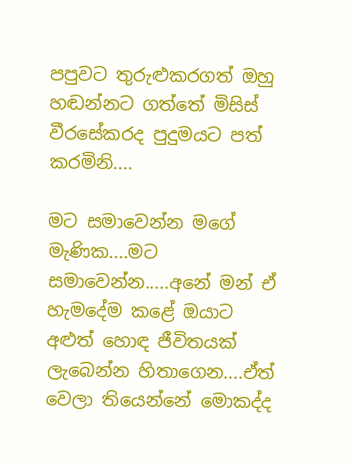පපුවට තුරුළුකරගත් ඔහු හඬන්නට ගත්තේ මිසිස් වීරසේකරද පුදුමයට පත් කරමිනි....

මට සමාවෙන්න මගේ මැණික....මට සමාවෙන්න.....අනේ මන් ඒ හැමදේම කළේ ඔයාට අළුත් හොඳ ජීවිතයක් ලැබෙන්න හිතාගෙන....ඒත් වෙලා තියෙන්නේ මොකද්ද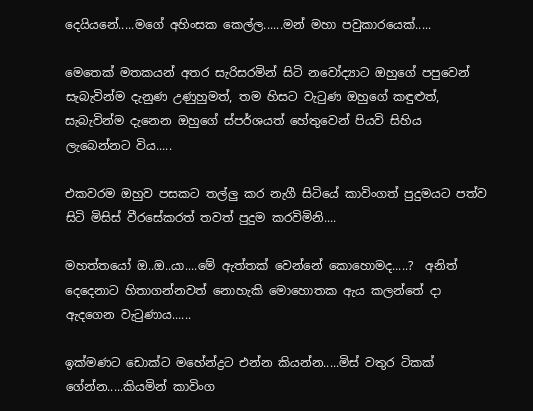දෙයියනේ.....මගේ අහිංසක කෙල්ල......මන් මහා පවුකාරයෙක්.....

මෙතෙක් මතකයන් අතර සැරිසරමින් සිටි නවෝද්‍යාට ඔහුගේ පපුවෙන් සැබැවින්ම දැනුණ උණුහුමත්, තම හිසට වැටුණ ඔහුගේ කඳුළුත්, සැබැවින්ම දැනෙන ඔහුගේ ස්පර්ශයත් හේතුවෙන් පියවි සිහිය ලැබෙන්නට විය.....

එකවරම ඔහුව පසකට තල්ලු කර නැගී සිටියේ කාවිංගත් පුදුමයට පත්ව සිටි මිසිස් වීරසේකරත් තවත් පුදුම කරවිමිනි....

මහත්තයෝ ඔ..ඔ..යා....මේ ඇත්තක් වෙන්නේ කොහොමද.....?  අනිත් දෙදෙනාට හිතාගන්නවත් නොහැකි මොහොතක ඇය කලන්තේ දා ඇදගෙන වැටුණාය......

ඉක්මණට ඩොක්ට මහේන්ද්‍රට එන්න කියන්න.....මිස් වතුර ටිකක් ගේන්න.....කියමින් කාවිංග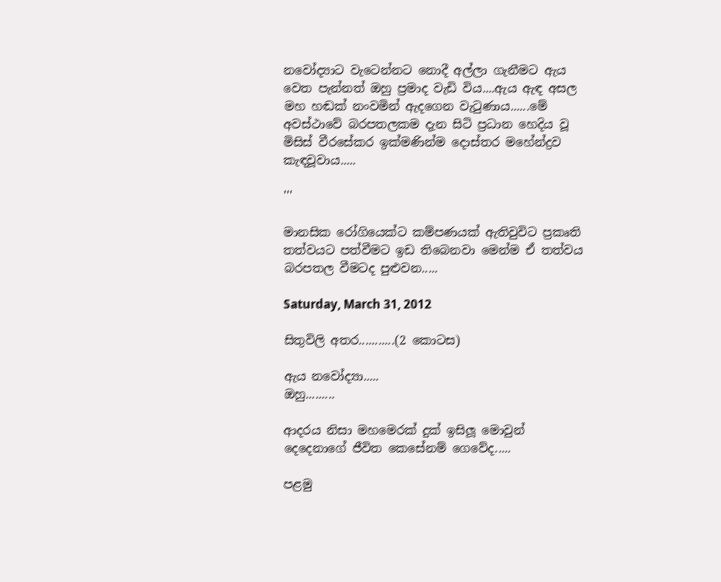නවෝද්‍යාට වැටෙන්නට නොදී අල්ලා ගැනීමට ඇය වෙත පැන්නත් ඔහු ප්‍රමාද වැඩි විය....ඇය ඇඳ අසල මහ හඬක් නංවමින් ඇදගෙන වැටුණාය......මේ අවස්ථාවේ බරපතලකම දැන සිටි ප්‍රධාන හෙදිය වූ මිසිස් වීරසේකර ඉක්මණින්ම දොස්තර මහේන්ද්‍රව කැඳවූවාය.....

'''

මානසික රෝගියෙක්ට කම්පණයක් ඇතිවුවිට ප්‍රකෘති තත්වයට පත්වීමට ඉඩ තිබෙනවා මෙන්ම ඒ තත්වය බරපතල වීමටද පුළුවන.....

Saturday, March 31, 2012

සිතුවිලි අතර...........(2 කොටස)

ඇය නවෝද්‍යා.....
ඔහු.........

ආදරය නිසා මහමෙරක් දුක් ඉසිලූ මොවුන් දෙදෙනාගේ ජීවිත කෙසේනම් ගෙවේද.....

පළමු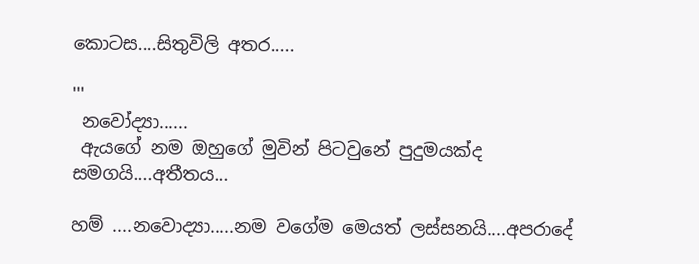කොටස....සිතුවිලි අතර.....

'''
 නවෝද්‍යා......
 ඇයගේ නම ඔහුගේ මුවින් පිටවුනේ පුදුමයක්ද සමගයි....අතීතය...

හම් ....නවොද්‍යා.....නම වගේම මෙයත් ලස්සනයි....අපරාදේ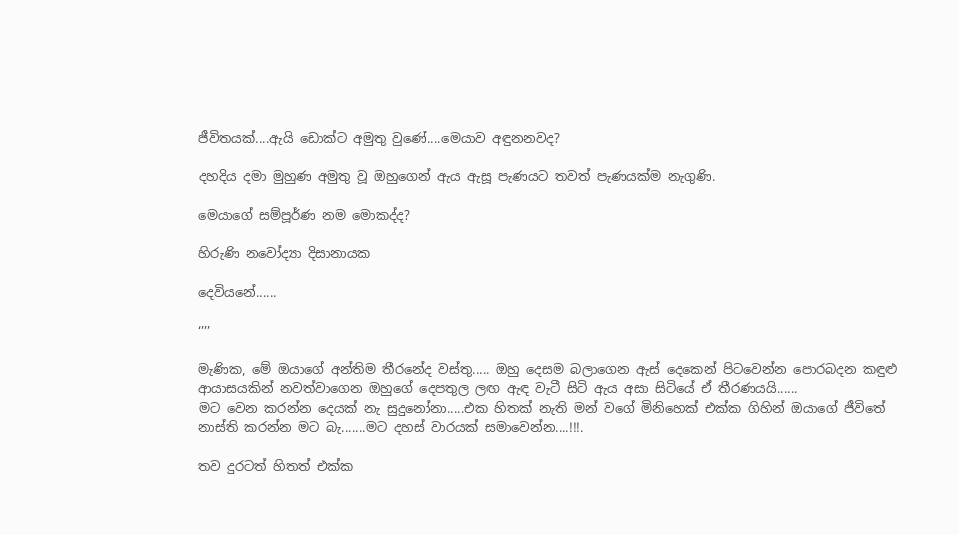ජීවිතයක්....ඇයි ඩොක්ට අමුතු වුණේ....මෙයාව අඳුනනවද?

දහදිය දමා මුහුණ අමුතු වූ ඔහුගෙන් ඇය ඇසූ පැණයට තවත් පැණයක්ම නැගුණි.

මෙයාගේ සම්පූර්ණ නම මොකද්ද?

හිරුණි නවෝද්‍යා දිසානායක

දෙවියනේ......

‘’’’

මැණික, මේ ඔයාගේ අන්තිම තීරනේද වස්තු..... ඔහු දෙසම බලාගෙන ඇස් දෙකෙන් පිටවෙන්න පොරබදන කඳුළු ආයාසයකින් නවත්වාගෙන ඔහුගේ දෙපතුල ලඟ ඇඳ වැටී සිටි ඇය අසා සිටියේ ඒ තීරණයයි......
මට වෙන කරන්න දෙයක් නැ සුදුනෝනා.....එක හිතක් නැති මන් වගේ මිනිහෙක් එක්ක ගිහින් ඔයාගේ ජීවිතේ නාස්ති කරන්න මට බැ.......මට දහස් වාරයක් සමාවෙන්න....!!!.

තව දුරටත් හිතත් එක්ක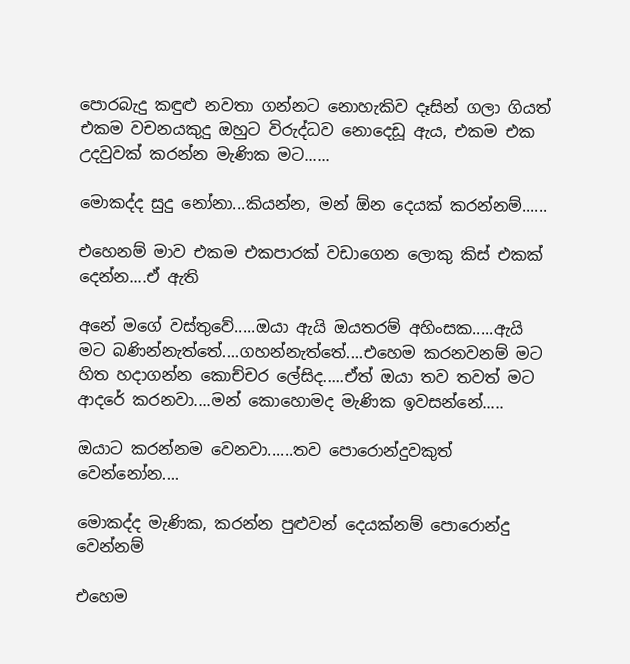පොරබැදු කඳුළු නවතා ගන්නට නොහැකිව දෑසින් ගලා ගියත් එකම වචනයකුදු ඔහුට විරුද්ධව නොදෙඩූ ඇය, එකම එක උදවුවක් කරන්න මැණික මට......

මොකද්ද සුදු නෝනා...කියන්න, මන් ඕන දෙයක් කරන්නම්......

එහෙනම් මාව එකම එකපාරක් වඩාගෙන ලොකු කිස් එකක් දෙන්න....ඒ ඇති

අනේ මගේ වස්තුවේ.....ඔයා ඇයි ඔයතරම් අහිංසක.....ඇයි මට බණින්නැත්තේ....ගහන්නැත්තේ....එහෙම කරනවනම් මට හිත හදාගන්න කොච්චර ලේසිද.....ඒත් ඔයා තව තවත් මට ආදරේ කරනවා....මන් කොහොමද මැණික ඉවසන්නේ.....

ඔයාට කරන්නම වෙනවා......තව පොරොන්දුවකුත් වෙන්නෝන....

මොකද්ද මැණික, කරන්න පුළුවන් දෙයක්නම් පොරොන්දු වෙන්නම්

එහෙම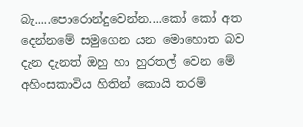බැ.....පොරොන්දුවෙන්න....කෝ කෝ අත දෙන්නමේ සමුගෙන යන මොහොත බව දැන දැනත් ඔහු හා හුරතල් වෙන මේ අහිංසකාවිය හිතින් කොයි තරම්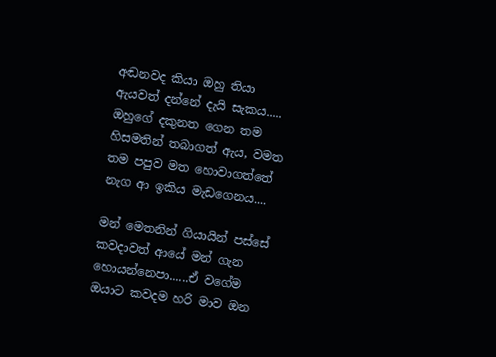අඬනවද කියා ඔහු තියා ඇයවත් දන්නේ දැයි සැකය.....
ඔහුගේ දකුනත ගෙන තම හිසමතින් තබාගත් ඇය, වමත තම පපුව මත හොවාගත්තේ නැග ආ ඉකිය මැඩගෙනය....

මන් මෙතනින් ගියායින් පස්සේ කවදාවත් ආයේ මන් ගැන හොයන්නෙපා......ඒ වගේම ඔයාට කවදම හරි මාව ඔන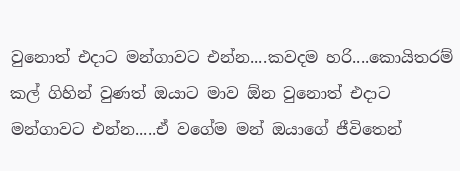වුනොත් එදාට මන්ගාවට එන්න....කවදම හරි....කොයිතරම් කල් ගිහින් වුණත් ඔයාට මාව ඕන වුනොත් එදාට මන්ගාවට එන්න.....ඒ වගේම මන් ඔයාගේ ජීවිතෙන්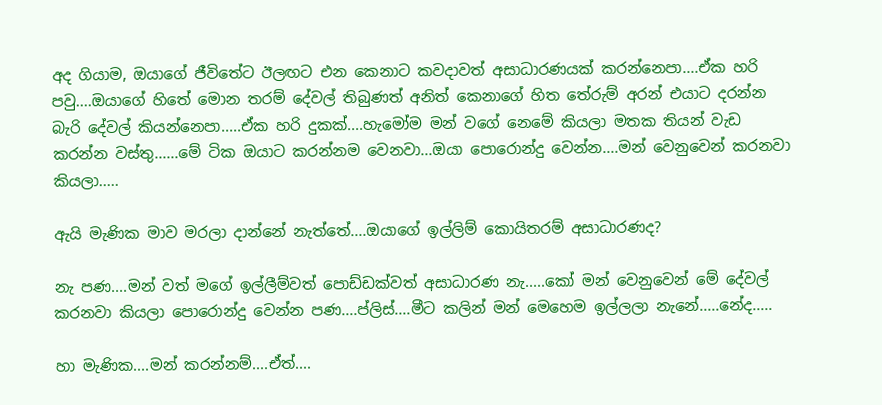අද ගියාම, ඔයාගේ ජීවිතේට ඊලඟට එන කෙනාට කවදාවත් අසාධාරණයක් කරන්නෙපා....ඒක හරි පවු....ඔයාගේ හිතේ මොන තරම් දේවල් තිබුණත් අනිත් කෙනාගේ හිත තේරුම් අරන් එයාට දරන්න බැරි දේවල් කියන්නෙපා.....ඒක හරි දුකක්....හැමෝම මන් වගේ නෙමේ කියලා මතක තියන් වැඩ කරන්න වස්තු......මේ ටික ඔයාට කරන්නම වෙනවා...ඔයා පොරොන්දු වෙන්න....මන් වෙනුවෙන් කරනවා කියලා.....

ඇයි මැණික මාව මරලා දාන්නේ නැත්තේ....ඔයාගේ ඉල්ලිම් කොයිතරම් අසාධාරණද?

නැ පණ....මන් වත් මගේ ඉල්ලීම්වත් පොඩ්ඩක්වත් අසාධාරණ නැ.....කෝ මන් වෙනුවෙන් මේ දේවල් කරනවා කියලා පොරොන්දු වෙන්න පණ....ප්ලිස්....මීට කලින් මන් මෙහෙම ඉල්ලලා නැනේ.....නේද.....

හා මැණික....මන් කරන්නම්....ඒත්....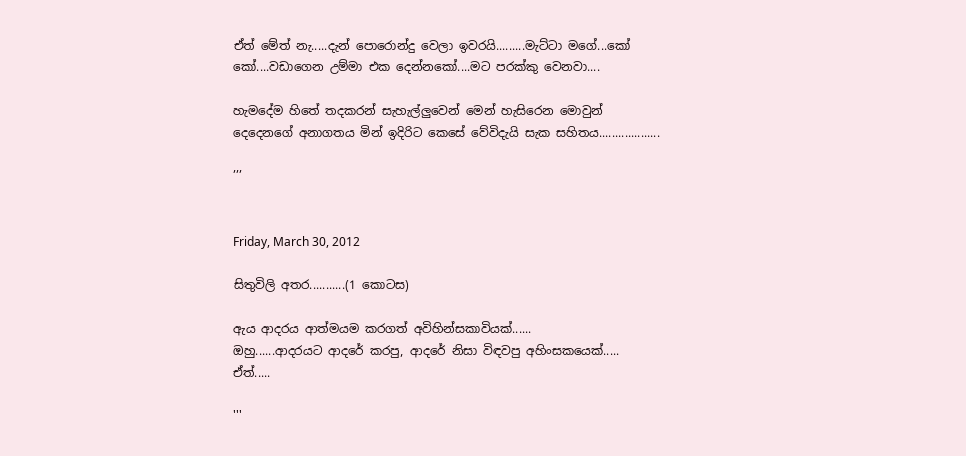ඒත් මේත් නැ.....දැන් පොරොන්දු වෙලා ඉවරයි.........මැට්ටා මගේ...කෝ කෝ....වඩාගෙන උම්මා එක දෙන්නකෝ....මට පරක්කු වෙනවා....

හැමදේම හිතේ තදකරන් සැහැල්ලුවෙන් මෙන් හැසිරෙන මොවුන් දෙදෙනගේ අනාගතය මින් ඉදිරිට කෙසේ වේවිදැයි සැක සහිතය...................

’’’


Friday, March 30, 2012

සිතුවිලි අතර...........(1 කොටස)

ඇය ආදරය ආත්මයම කරගත් අවිහින්සකාවියක්......
ඔහු......ආදරයට ආදරේ කරපු, ආදරේ නිසා විඳවපු අහිංසකයෙක්.....
ඒත්.....

'''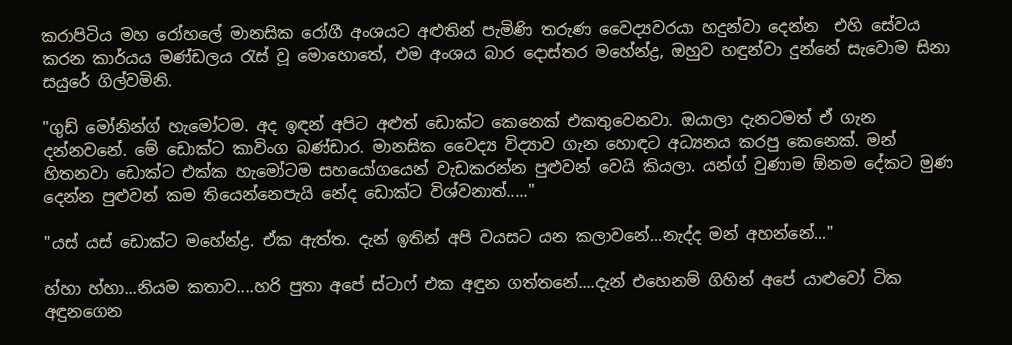කරාපිටිය මහ රෝහලේ මානසික රෝගී අංශයට අළුතින් පැමිණි තරුණ වෛද්‍යවරයා හදුන්වා දෙන්න  එහි සේවය කරන කාර්යය මණ්ඩලය රැස් වූ මොහොතේ, එම අංශය බාර දොස්තර මහේන්ද්‍ර, ඔහුව හඳුන්වා දුන්නේ සැවොම සිනා සයුරේ ගිල්වමිනි.

"ගුඩ් මෝනින්ග් හැමෝටම. අද ඉඳන් අපිට අළුත් ඩොක්ට කෙනෙක් එකතුවෙනවා. ඔයාලා දැනටමත් ඒ ගැන දන්නවනේ. මේ ඩොක්ට කාවිංග බණ්ඩාර. මානසික වෛද්‍ය විද්‍යාව ගැන හොඳට අධ්‍යනය කරපු කෙනෙක්. මන් හිතනවා ඩොක්ට එක්ක හැමෝටම සහයෝගයෙන් වැඩකරන්න පුළුවන් වෙයි කියලා. යන්ග් වුණාම ඕනම දේකට මුණ දෙන්න පුළුවන් කම තියෙන්නෙපැයි නේද ඩොක්ට විශ්වනාත්....."

"යස් යස් ඩොක්ට මහේන්ද්‍ර. ඒක ඇත්ත. දැන් ඉතින් අපි වයසට යන කලාවනේ...නැද්ද මන් අහන්නේ..."

හ්හා හ්හා...නියම කතාව....හරි පුතා අපේ ස්ටාෆ් එක අඳුන ගත්තනේ....දැන් එහෙනම් ගිහින් අපේ යාළුවෝ ටික අඳුනගෙන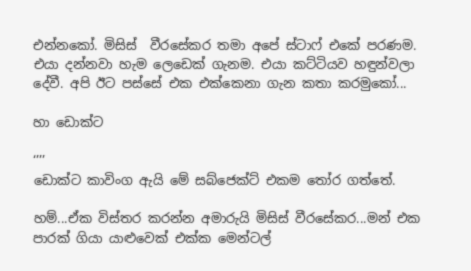එන්නකෝ. මිසිස්  වීරසේකර තමා අපේ ස්ටාෆ් එකේ පරණම. එයා දන්නවා හැම ලෙඩෙක් ගැනම. එයා කට්ටියව හඳුන්වලා දේවී. අපි ඊට පස්සේ එක එක්කෙනා ගැන කතා කරමුකෝ...

හා ඩොක්ට

‘’’’
ඩොක්ට කාවිංග ඇයි මේ සබ්ජෙක්ට් එකම තෝර ගත්තේ.

හම්...ඒක විස්තර කරන්න අමාරුයි මිසිස් වීරසේකර...මන් එක පාරක් ගියා යාළුවෙක් එක්ක මෙන්ටල්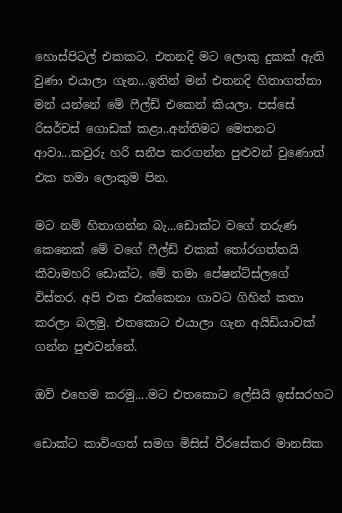හොස්පිටල් එකකට. එතනදි මට ලොකු දුකක් ඇති වුණා එයාලා ගැන...ඉතින් මන් එතනදි හිතාගත්තා මන් යන්නේ මේ ෆීල්ඩ් එකෙන් කියලා. පස්සේ රිසර්චස් ගොඩක් කළා..අන්තිමට මෙතනට ආවා...කවුරු හරි සනීප කරගන්න පුළුවන් වු‍ණොත් එක තමා ලොකුම පින.

මට නම් හිතාගන්න බැ...ඩොක්ට වගේ තරුණ කෙනෙක් මේ වගේ ෆීල්ඩ් එකක් තෝරගත්තයි කීවාමහරි ඩොක්ට, මේ තමා පේෂන්ට්ස්ලගේ විස්තර. අපි එක එක්කෙනා ගාවට ගිහින් කතා කරලා බලමු. එතකොට එයාලා ගැන අයිඩියාවක් ගන්න පුළුවන්නේ.

ඔව් එහෙම කරමු....මට එතකොට ලේසියි ඉස්සරහට

ඩොක්ට කාවිංගත් සමග මිසිස් වීරසේකර මානසික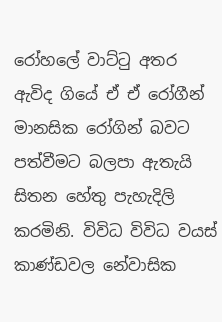රෝහලේ වාට්ටු අතර ඇවිද ගියේ ඒ ඒ රෝගීන් මානසික රෝගින් බවට පත්වීමට බලපා ඇතැයි සිතන හේතු පැහැදිලි කරමිනි. විවිධ විවිධ වයස් කාණ්ඩවල නේවාසික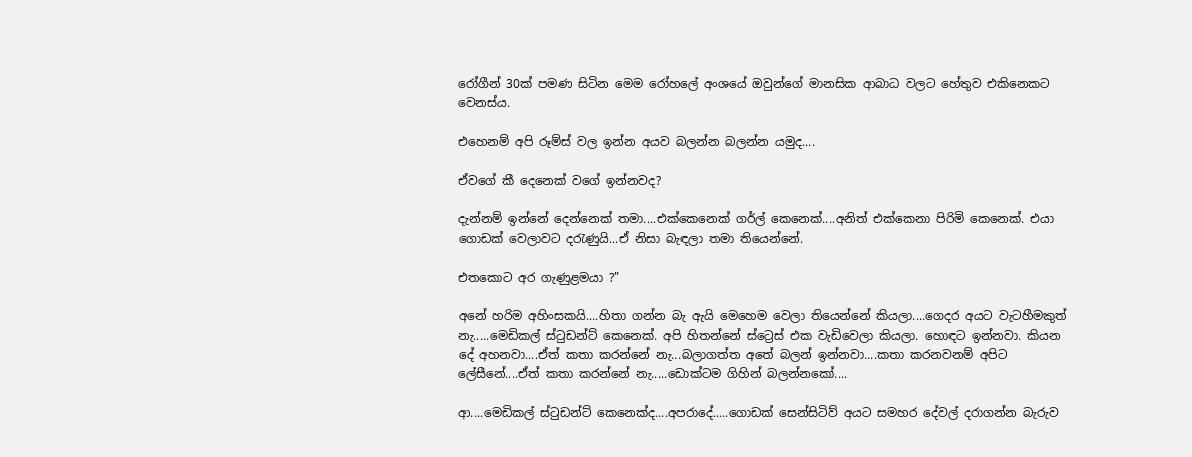රෝගීන් 30ක් පමණ සිටින මෙම රෝහලේ අංශයේ ඔවුන්ගේ මානසික ආබාධ වලට හේතුව එකිනෙකට වෙනස්ය.

එහෙනම් අපි රූම්ස් වල ඉන්න අයව බලන්න බලන්න යමුද....

ඒවගේ කී දෙනෙක් වගේ ඉන්නවද?

දැන්නම් ඉන්නේ දෙන්නෙක් තමා....එක්කෙනෙක් ගර්ල් කෙනෙක්....අනිත් එක්කෙනා පිරිමි කෙනෙක්. එයා ගොඩක් වෙලාවට දරැණුයි...ඒ නිසා බැඳලා තමා තියෙන්නේ.

එතකොට අර ගැණුළමයා ?”

අනේ හරිම අහිංසකයි....හිතා ගන්න බැ ඇයි මෙහෙම වෙලා තියෙන්නේ කියලා....ගෙදර අයට වැටහීමකුත් නැ.....මෙඩිකල් ස්ටුඩන්ට් කෙනෙක්. අපි හිතන්නේ ස්ට්‍රෙස් එක වැඩිවෙලා කියලා. හොඳට ඉන්නවා. කියන දේ අහනවා....ඒත් කතා කරන්නේ නැ...බලාගත්ත අතේ බලන් ඉන්නවා....කතා කරනවනම් අපිට ලේසීනේ....ඒත් කතා කරන්නේ නැ.....ඩොක්ටම ගිහින් බලන්නකෝ....

ආ....මෙඩිකල් ස්ටුඩන්ට් කෙනෙක්ද....අපරාදේ.....ගොඩක් සෙන්සිටිව් අයට සමහර දේවල් දරාගන්න බැරුව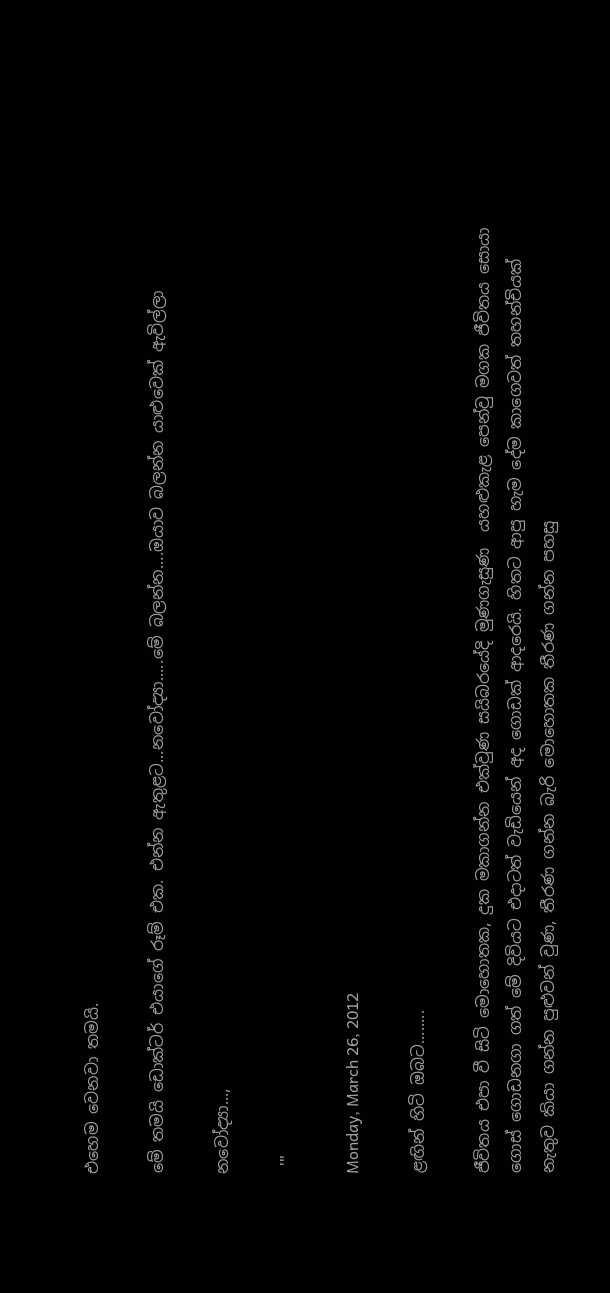එහෙම වෙනවා තමයි.

මේ තමයි ඩොක්ටර් එයාගේ රූම් එක. එන්න ඇතුළට...නවෝද්‍යා.....මේ බලන්න....ඔයාව බලන්න යාළුවෙක් ඇවිල්ලා

නවෝද්‍යා...,

 '''

Monday, March 26, 2012

ළඟින් හිටි ඔබට........

ජීවිතය එපා වී සිටි මොහොතක, දුක මකාගන්න එක්වුණ සයිබරයේදි මුණගැසුණ  යහළුකැළ පෙන්වු මගක ජීවිතය සොයා ගොස් ගොඩනගා ගත් මේ දිවියට එදාටත් වැඩියෙන් අද ගොඩක් ආදරෙයි. හිතට ආපු හැම දේම කාගෙවත් තහන්චියක් නැතුව කියා ගන්න පුළුවන් වුණ, තීරණ ගන්න බැරි මොහොතක තීරණ ගන්න පහසු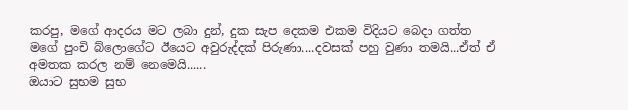කරපු, මගේ ආදරය මට ලබා දුන්, දුක සැප දෙකම එකම විදියට බෙදා ගත්ත මගේ පුංචි බ්ලොගේට ඊයෙට අවුරුද්දක් පිරුණා....දවසක් පහු වුණා තමයි...ඒත් ඒ අමතක කරල නම් නෙමෙයි......
ඔයාට සුභම සුභ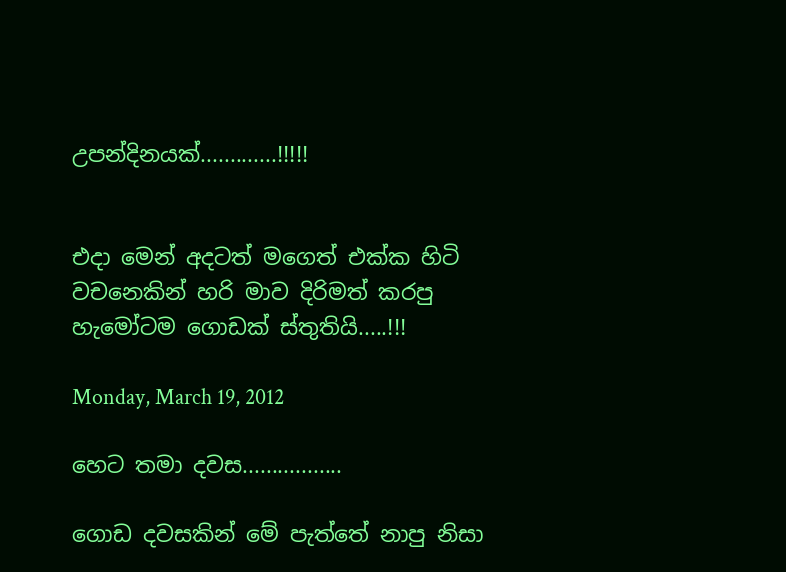උපන්දිනයක්.............!!!!!


එදා මෙන් අදටත් මගෙත් එක්ක හිටි වචනෙකින් හරි මාව දිරිමත් කරපු හැමෝටම ගොඩක් ස්තුතියි.....!!!

Monday, March 19, 2012

හෙට තමා දවස.................

ගොඩ දවසකින් මේ පැත්තේ නාපු නිසා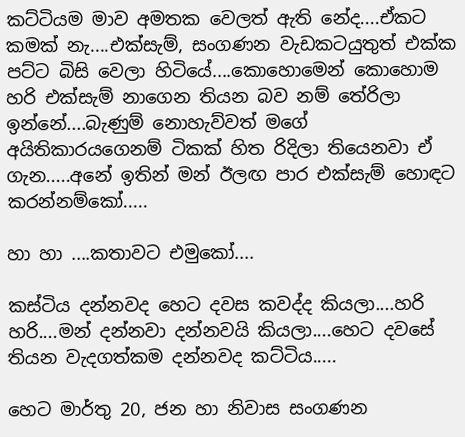කට්ටියම මාව අමතක වෙලත් ඇති නේද....ඒකට කමක් නැ....එක්සැම්, සංගණන වැඩකටයුතුත් එක්ක පට්ට බිසි වෙලා හිටියේ....කොහොමෙන් කොහොම හරි එක්සැම් නාගෙන තියන බව නම් තේරිලා ඉන්නේ....බැණුම් නොහැව්වත් මගේ අයිතිකාරයගෙනම් ටිකක් හිත රිදිලා තියෙනවා ඒ ගැන.....අනේ ඉතින් මන් ඊලඟ පාර එක්සැම් හොඳට කරන්නම්කෝ.....

හා හා ....කතාවට එමුකෝ....

කස්ටිය දන්නවද හෙට දවස කවද්ද කියලා....හරි හරි....මන් දන්නවා දන්නවයි කියලා....හෙට දවසේ තියන වැදගත්කම දන්නවද කට්ටිය.....

හෙට මාර්තු 20, ජන හා නිවාස සංගණන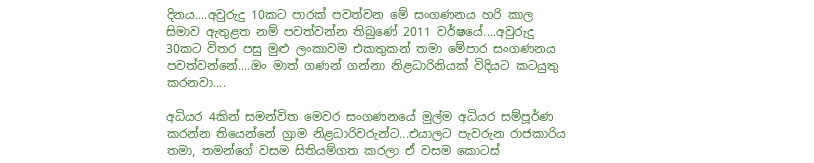දිනය....අවුරුදු 10කට පාරක් පවත්වන මේ සංගණනය හරි කාල සිමාව ඇතුළත නම් පවත්වන්න තිබුණේ 2011 වර්ෂයේ....අවුරුදු 30කට විතර පසු මුළු ලංකාවම එකතුකන් තමා මේපාර සංගණනය පවත්වන්නේ....ඔං මාත් ගණන් ගන්නා නිළධාරිනියක් විදියට කටයුතු කරනවා....

අධියර 4කින් සමන්විත මෙවර සංගණනයේ මුල්ම අධියර සම්පූර්ණ කරන්න තියෙන්නේ ග්‍රාම නිළධාරිවරුන්ට...එයාලට පැවරුන රාජකාරිය තමා, තමන්ගේ වසම සිතියම්ගත කරලා ඒ වසම කොටස්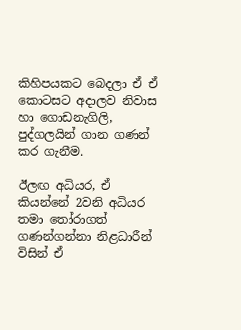කිහිපයකට බෙදලා ඒ ඒ කොටසට අදාලව නිවාස හා ගොඩනැගිලි, පුද්ගලයින් ගාන ගණන් කර ගැනීම.

ඊලඟ අධියර, ඒ කියන්නේ 2වනි අධියර තමා තෝරාගත් ගණන්ගන්නා නිළධාරීන් විසින් ඒ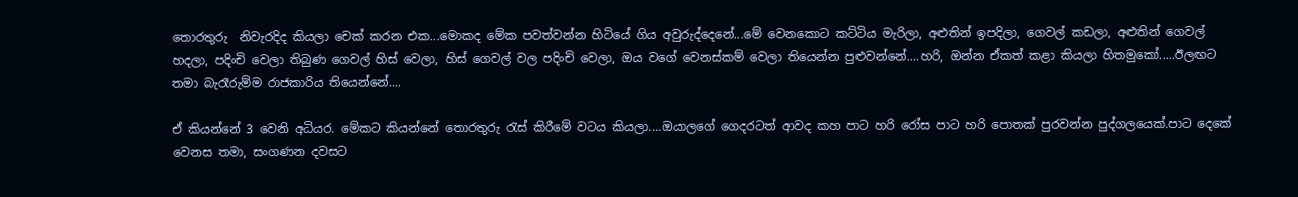තොරතුරු  නිවැරදිද කියලා චෙක් කරන එක...මොකද මේක පවත්වන්න හිටියේ ගිය අවුරුද්දෙනේ...මේ වෙනකොට කට්ටිය මැරිලා, අළුතින් ඉපදිලා, ගෙවල් කඩලා, අළුතින් ගෙවල් හදලා, පදිංචි වෙලා තිබුණ ගෙවල් හිස් වෙලා, හිස් ගෙවල් වල පදිංචි වෙලා, ඔය වගේ වෙනස්කම් වෙලා තියෙන්න පුළුවන්නේ....හරි, ඔන්න ඒකත් කළා කියලා හිතමුකෝ.....ඊලඟට තමා බැරෑරුම්ම රාජකාරිය තියෙන්නේ....

ඒ කියන්නේ 3 වෙනි අධියර. මේකට කියන්නේ තොරතුරු රැස් කිරීමේ වටය කියලා....ඔයාලගේ ගෙදරටත් ආවද කහ පාට හරි රෝස පාට හරි පොතක් පුරවන්න පුද්ගලයෙක්.පාට දෙකේ වෙනස තමා, සංගණන දවසට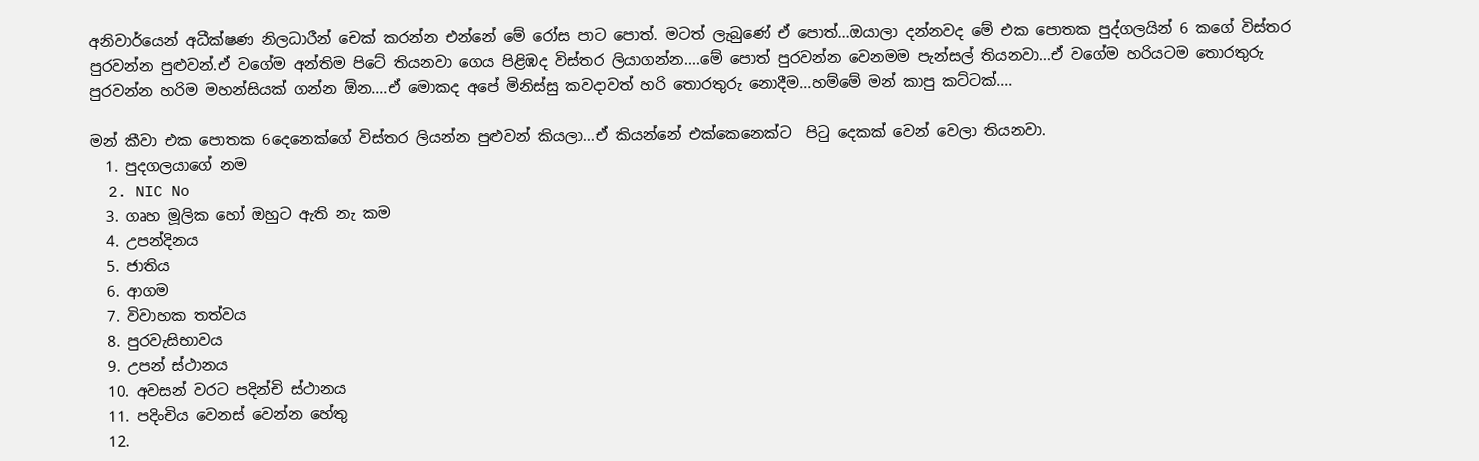අනිවාර්යෙන් අධීක්ෂණ නිලධාරීන් චෙක් කරන්න එන්නේ මේ රෝස පාට පොත්. මටත් ලැබුණේ ඒ පොත්...ඔයාලා දන්නවද මේ එක පොතක පුද්ගලයින් 6 කගේ විස්තර පුරවන්න පුළුවන්.ඒ වගේම අන්තිම පිටේ තියනවා ගෙය පිළිඹද විස්තර ලියාගන්න....මේ පොත් පුරවන්න වෙනමම පැන්සල් තියනවා...ඒ වගේම හරියටම තොරතුරු පුරවන්න හරිම මහන්සියක් ගන්න ඕන....ඒ මොකද අපේ මිනිස්සු කවදාවත් හරි තොරතුරු නොදීම...හම්මේ මන් කාපු කට්ටක්....

මන් කීවා එක පොතක 6දෙනෙක්ගේ විස්තර ලියන්න පුළුවන් කියලා...ඒ කියන්නේ එක්කෙනෙක්ට  පිටු දෙකක් වෙන් වෙලා තියනවා.
  1. පුදගලයාගේ නම
  2. NIC No
  3. ගෘහ මූලික හෝ ඔහුට ඇති නැ කම
  4. උපන්දිනය
  5. ජාතිය
  6. ආගම
  7. විවාහක තත්වය
  8. පුරවැසිභාවය
  9. උපන් ස්ථානය
  10. අවසන් වරට පදින්චි ස්ථානය
  11. පදිංචිය වෙනස් වෙන්න හේතු
  12.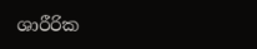ශාරීරික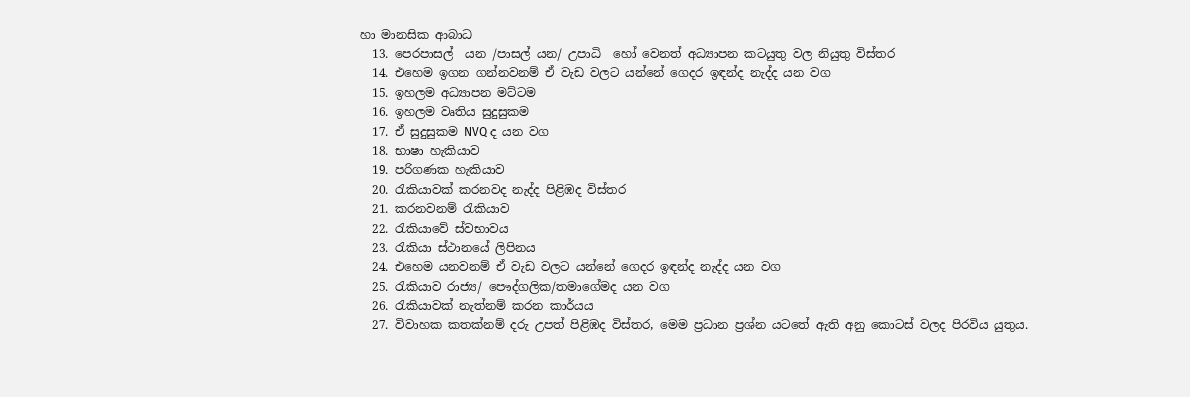හා මානසික ආබාධ
  13. පෙරපාසල්  යන /පාසල් යන/ උපාධි  හෝ වෙනත් අධ්‍යාපන කටයුතු වල නියුතු විස්තර
  14. එහෙම ඉගන ගන්නවනම් ඒ වැඩ වලට යන්නේ ගෙදර ඉඳන්ද නැද්ද යන වග
  15. ඉහලම අධ්‍යාපන මට්ටම
  16. ඉහලම වෘතිය සුදුසුකම
  17. ඒ සුදුසුකම NVQ ද යන වග
  18. භාෂා හැකියාව
  19. පරිගණක හැකියාව
  20. රැකියාවක් කරනවද නැද්ද පිළිඹද විස්තර
  21. කරනවනම් රැකියාව
  22. රැකියාවේ ස්වභාවය
  23. රැකියා ස්ථානයේ ලිපිනය
  24. එහෙම යනවනම් ඒ වැඩ වලට යන්නේ ගෙදර ඉඳන්ද නැද්ද යන වග
  25. රැකියාව රාජ්‍ය/ පෞද්ගලික/තමාගේමද යන වග
  26. රැකියාවක් නැත්නම් කරන කාර්යය
  27. විවාහක කතක්නම් දරු උපත් පිළිඹද විස්තර, මෙම ප්‍රධාන ප්‍රශ්න යටතේ ඇති අනු කොටස් වලද පිරවිය යුතුය.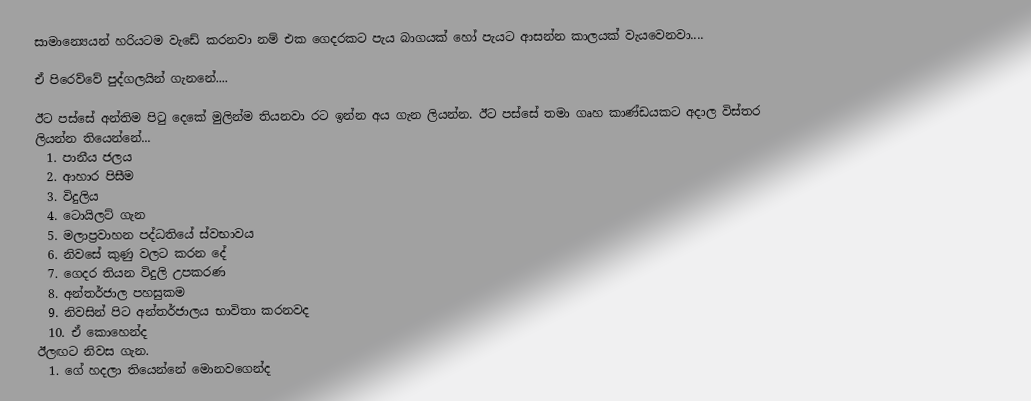සාමාන්‍යෙයන් හරියටම වැඩේ කරනවා නම් එක ගෙදරකට පැය බාගයක් හෝ පැයට ආසන්න කාලයක් වැයවෙනවා....

ඒ පිරෙව්වේ පුද්ගලයින් ගැනනේ....

ඊට පස්සේ අන්තිම පිටු දෙකේ මුලින්ම තියනවා රට ඉන්න අය ගැන ලියන්න. ඊට පස්සේ තමා ගෘහ කාණ්ඩයකට අදාල විස්තර ලියන්න තියෙන්නේ...
  1. පානීය ජලය
  2. ආහාර පිසීම
  3. විදුලිය
  4. ටොයිලට් ගැන
  5. මලාප්‍රවාහන පද්ධතියේ ස්වභාවය
  6. නිවසේ කුණු වලට කරන දේ
  7. ගෙදර තියන විදුලි උපකරණ
  8. අන්තර්ජාල පහසුකම
  9. නිවසින් පිට අන්තර්ජාලය භාවිතා කරනවද
  10. ඒ කොහෙන්ද
ඊලඟට නිවස ගැන.
  1. ගේ හදලා තියෙන්නේ මොනවගෙන්ද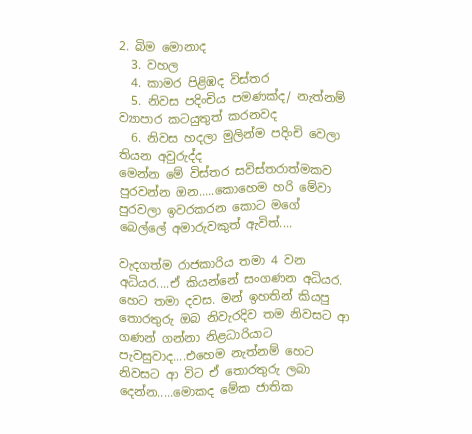2. බිම මොනාද
  3. වහල
  4. කාමර පිළිඹද විස්තර
  5. නිවස පදිංචිය පමණක්ද/ නැත්නම් ව්‍යාපාර කටයුතුත් කරනවද
  6. නිවස හදලා මුලින්ම පදිංචි වෙලා තියන අවුරුද්ද
මෙන්න මේ විස්තර සවිස්තරාත්මකව පුරවන්න ඔන.....කොහෙම හරි මේවා පුරවලා ඉවරකරන කොට මගේ බෙල්ලේ අමාරුවකුත් ඇවිත්....

වැදගත්ම රාජකාරිය තමා 4 වන අධියර....ඒ කියන්නේ සංගණන අධියර. හෙට තමා දවස. මන් ඉහතින් කියපු තොරතුරු ඔබ නිවැරදිව තම නිවසට ආ ගණන් ගන්නා නිළධාරියාට පැවසුවාද....එහෙම නැත්නම් හෙට නිවසට ආ විට ඒ තොරතුරු ලබා දෙන්න.....මොකද මේක ජාතික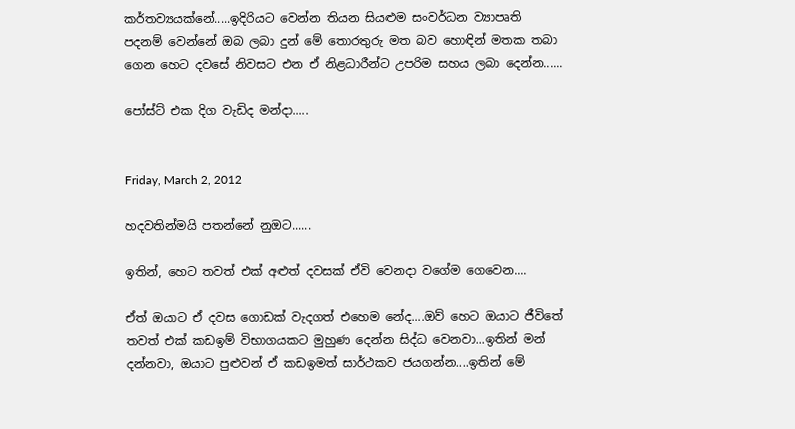කර්තව්‍යයක්නේ.....ඉදිරියට වෙන්න තියන සියළුම සංවර්ධන ව්‍යාපෘති පදනම් වෙන්නේ ඔබ ලබා දුන් මේ තොරතුරු මත බව හොඳින් මතක තබා ගෙන හෙට දවසේ නිවසට එන ඒ නිළධාරීන්ට උපරිම සහය ලබා දෙන්න......

පෝස්ට් එක දිග වැඩිද මන්දා.....


Friday, March 2, 2012

හදවතින්මයි පතන්නේ නුඔට......

ඉතින්, හෙට තවත් එක් අළුත් දවසක් ඒවි වෙනදා වගේම ගෙවෙන....

ඒත් ඔයාට ඒ දවස ගොඩක් වැදගත් එහෙම නේද....ඔව් හෙට ඔයාට ජීවිතේ තවත් එක් කඩඉම් විභාගයකට මුහුණ දෙන්න සිද්ධ වෙනවා...ඉතින් මන් දන්නවා, ඔයාට පුළුවන් ඒ කඩඉමත් සාර්ථකව ජයගන්න....ඉතින් මේ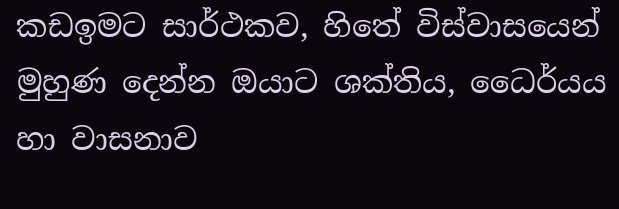කඩඉමට සාර්ථකව, හිතේ විස්වාසයෙන් මුහුණ දෙන්න ඔයාට ශක්තිය, ධෛර්යය හා වාසනාව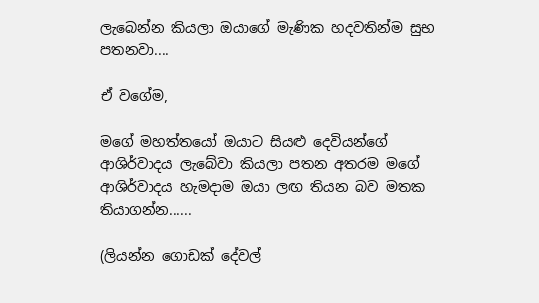ලැබෙන්න කියලා ඔයාගේ මැණික හදවතින්ම සුභ පතනවා....

ඒ වගේම,

මගේ මහත්තයෝ ඔයාට සියළු දෙවියන්ගේ ආශිර්වාදය ලැබේවා කියලා පතන අතරම මගේ ආශිර්වාදය හැමදාම ඔයා ලඟ තියන බව මතක තියාගන්න......

(ලියන්න ගොඩක් දේවල්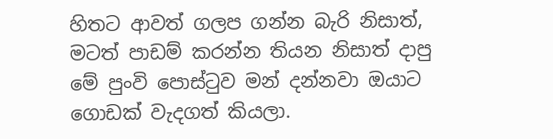හිතට ආවත් ගලප ගන්න බැරි නිසාත්, මටත් පාඩම් කරන්න තියන නිසාත් දාපු මේ පුංවි පොස්ටුව මන් දන්නවා ඔයාට ගොඩක් වැදගත් කියලා.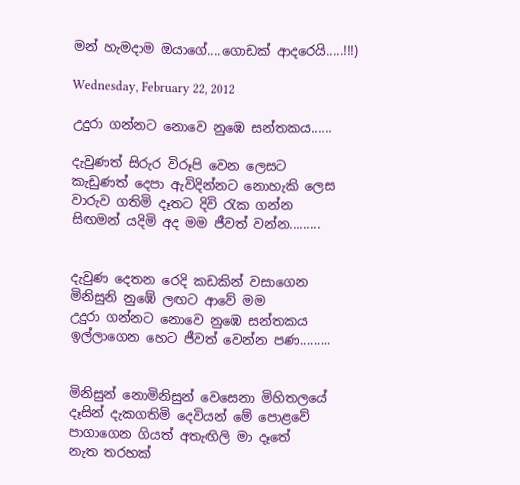මන් හැමදාම ඔයාගේ....ගොඩක් ආදරෙයි.....!!!)

Wednesday, February 22, 2012

උදුරා ගන්නට නොවෙ නුඹෙ සන්තකය......

දැවුණත් සිරුර විරූපි වෙන ලෙසට
කැඩුණත් දෙපා ඇවිදින්නට නොහැකි ලෙස
වාරුව ගතිමි දෑතට දිවි රැක ගන්න
සිඟමන් යදිමි අද මම ජීවත් වන්න.........


දැවුණ දෙතන රෙදි කඩකින් වසාගෙන
මිනිසුනි නුඹේ ලඟට ආවේ මම
උදුරා ගන්නට නොවෙ නුඹෙ සන්තකය
ඉල්ලාගෙන හෙට ජීවත් වෙන්න පණ.........


මිනිසුන් නොමිනිසුන් වෙසෙනා මිහිතලයේ
දෑසින් දැකගතිමි දෙවියන් මේ පොළවේ
පාගාගෙන ගියත් අතැඟිලි මා දෑතේ
නැත තරහක්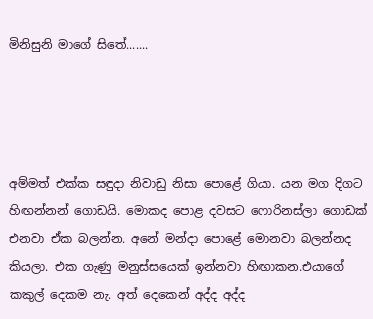මිනිසුනි මාගේ සිතේ.......




අම්මත් එක්ක සඳුදා නිවාඩු නිසා පොළේ ගියා. යන මග දිගට හිඟන්නන් ගොඩයි. මොකද පොළ දවසට ෆොරිනස්ලා ගොඩක් එනවා ඒක බලන්න. අනේ මන්දා පොළේ මොනවා බලන්නද කියලා. එක ගැණු මනුස්සයෙක් ඉන්නවා හිඟාකන.එයාගේ කකුල් දෙකම නැ. අත් දෙකෙන් අද්ද අද්ද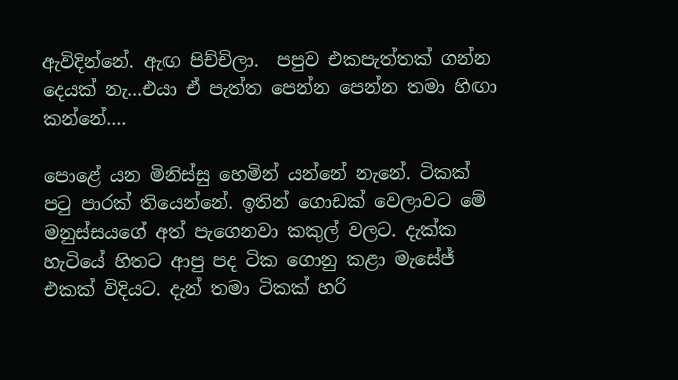ඇවිදින්නේ. ඇඟ පිච්චිලා.  පපුව එකපැත්තක් ගන්න දෙයක් නැ...එයා ඒ පැත්ත පෙන්න පෙන්න තමා හිඟා කන්නේ....

පොළේ යන මිනිස්සු හෙමින් යන්නේ නැනේ. ටිකක් පටු පාරක් තියෙන්නේ. ඉතින් ගොඩක් වෙලාවට මේ මනුස්සයගේ අත් පැගෙනවා කකුල් වලට. දැක්ක හැටියේ හිතට ආපු පද ටික ගොනු කළා මැසේජ් එකක් විදියට. දැන් තමා ටිකක් හරි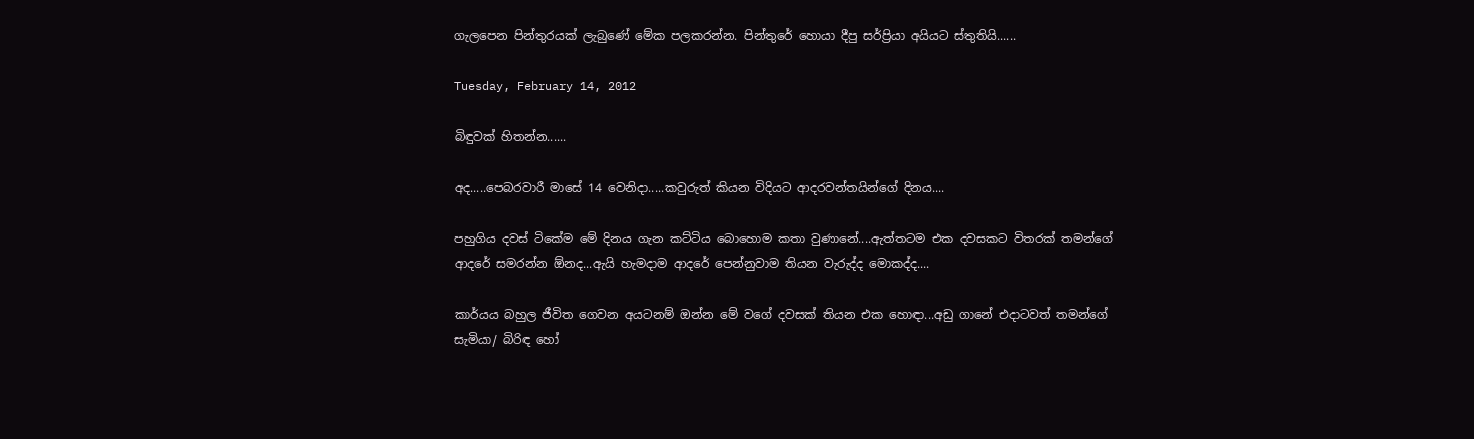ගැලපෙන පින්තුරයක් ලැබුණේ මේක පලකරන්න. පින්තුරේ හොයා දීපු සර්ප්‍රියා අයියට ස්තුතියි......

Tuesday, February 14, 2012

බිඳුවක් හිතන්න......

අද.....පෙබරවාරී මාසේ 14 වෙනිදා.....කවුරුත් කියන විදියට ආදරවන්තයින්ගේ දිනය....

පහුගිය දවස් ටිකේම මේ දිනය ගැන කට්ටිය බොහොම කතා වුණානේ....ඇත්තටම එක දවසකට විතරක් තමන්ගේ ආදරේ සමරන්න ඕනද...ඇයි හැමදාම ආදරේ පෙන්නුවාම තියන වැරුද්ද මොකද්ද....

කාර්යය බහුල ජීවිත ගෙවන අයටනම් ඔන්න මේ වගේ දවසක් තියන එක හොඳා...අඩු ගානේ එදාටවත් තමන්ගේ සැමියා/ බිරිඳ හෝ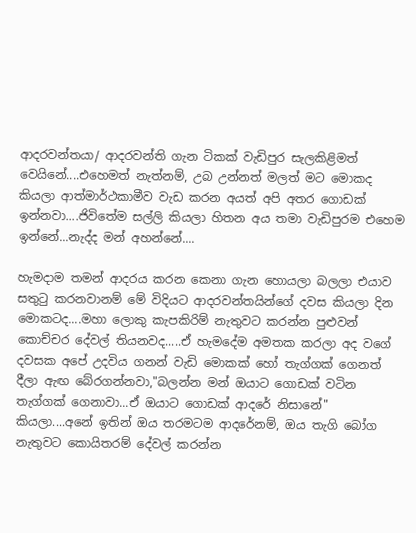ආදරවන්තයා/ ආදරවන්ති ගැන ටිකක් වැඩිපුර සැලකිළිමත් වෙයිනේ....එහෙමත් නැත්නම්, උබ උන්නත් මලත් මට මොකද කියලා ආත්මාර්ථකාමීව වැඩ කරන අයත් අපි අතර ගොඩක් ඉන්නවා....ජිවිතේම සල්ලි කියලා හිතන අය තමා වැඩිපුරම එහෙම ඉන්නේ...නැද්ද මන් අහන්නේ....

හැමදාම තමන් ආදරය කරන කෙනා ගැන හොයලා බලලා එයාව සතුටු කරනවානම් මේ විදියට ආදරවන්තයින්ගේ දවස කියලා දින මොකටද....මහා ලොකු කැපකිරිම් නැතුවට කරන්න පුළුවන් කොච්චර දේවල් තියනවද.....ඒ හැමදේම අමතක කරලා අද වගේ දවසක අපේ උදවිය ගනන් වැඩි මොකක් හෝ තැග්ගක් ගෙනත් දීලා ඇඟ බේරගන්නවා,"බලන්න මන් ඔයාට ගොඩක් වටින තැග්ගක් ගෙනාවා...ඒ ඔයාට ගොඩක් ආදරේ නිසානේ" කියලා....අනේ ඉතින් ඔය තරමටම ආදරේනම්, ඔය තැගි බෝග නැතුවට කොයිතරම් දේවල් කරන්න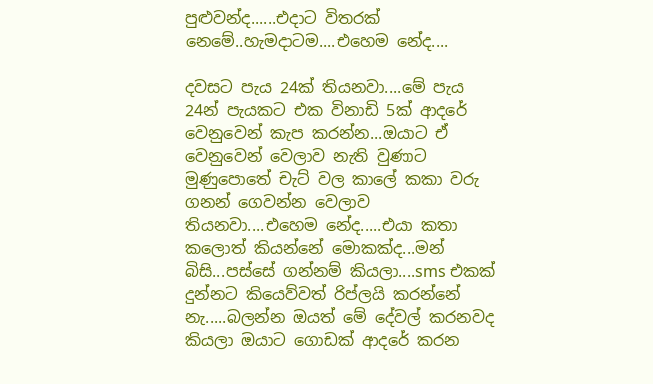පුළුවන්ද......එදාට විතරක් නෙමේ..හැමදාටම....එහෙම නේද....

දවසට පැය 24ක් තියනවා....මේ පැය 24න් පැයකට එක විනාඩි 5ක් ආදරේ වෙනුවෙන් කැප කරන්න...ඔයාට ඒ වෙනුවෙන් වෙලාව නැති වුණාට මුණුපොතේ චැට් වල කාලේ කකා වරු ගනන් ගෙවන්න වෙලාව තියනවා....එහෙම නේද.....එයා කතා කලොත් කියන්නේ මොකක්ද...මන් බිසි...පස්සේ ගන්නම් කියලා....sms එකක් දුන්නට කියෙව්වත් රිප්ලයි කරන්නේ නැ.....බලන්න ඔයත් මේ දේවල් කරනවද කියලා ඔයාට ගොඩක් ආදරේ කරන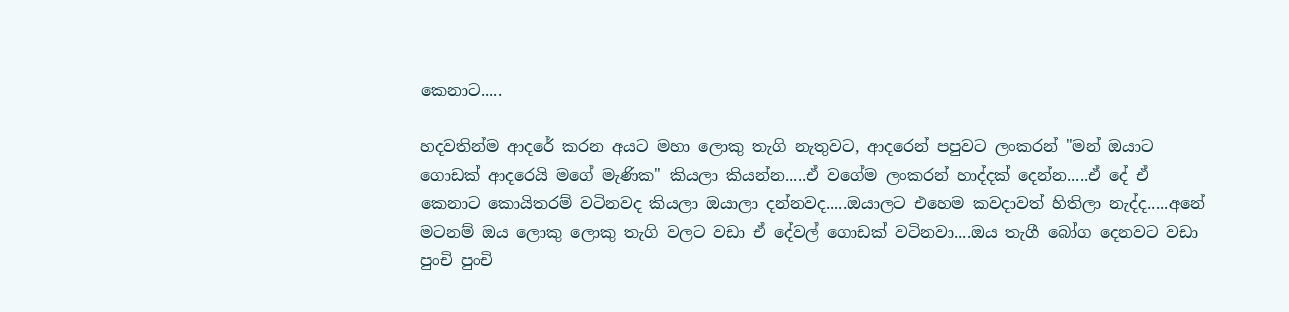කෙනාට.....

හදවතින්ම ආදරේ කරන අයට මහා ලොකු තැගි නැතුවට, ආදරෙන් පපුවට ලංකරන් "මන් ඔයාට ගොඩක් ආදරෙයි මගේ මැණික" කියලා කියන්න.....ඒ වගේම ලංකරන් හාද්දක් දෙන්න.....ඒ දේ ඒ කෙනාට කොයිතරම් වටිනවද කියලා ඔයාලා දන්නවද.....ඔයාලට එහෙම කවදාවත් හිතිලා නැද්ද.....අනේ මටනම් ඔය ලොකු ලොකු තැගි වලට වඩා ඒ දේවල් ගොඩක් වටිනවා....ඔය තැගී බෝග දෙනවට වඩා පුංචි පුංචි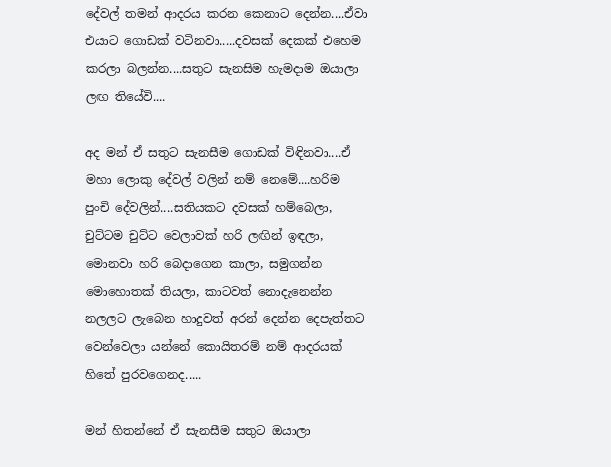දේවල් තමන් ආදරය කරන කෙනාට දෙන්න....ඒවා එයාට ගොඩක් වටිනවා.....දවසක් දෙකක් එහෙම කරලා බලන්න....සතුට සැනසිම හැමදාම ඔයාලා ලඟ තියේවි....

අද මන් ඒ සතුට සැනසීම ගොඩක් විඳිනවා....ඒ මහා ලොකු දේවල් වලින් නම් නෙමේ....හරිම පුංචි දේවලින්....සතියකට දවසක් හම්බෙලා, චුට්ටම චුට්ට වෙලාවක් හරි ලඟින් ඉඳලා, මොනවා හරි බෙදාගෙන කාලා, සමුගන්න මොහොතක් තියලා, කාටවත් නොදැනෙන්න නලලට ලැබෙන හාදුවත් අරන් දෙන්න දෙපැත්තට වෙන්වෙලා යන්නේ කොයිතරම් නම් ආදරයක් හිතේ පුරවගෙනද.....

මන් හිතන්නේ ඒ සැනසීම සතුට ඔයාලා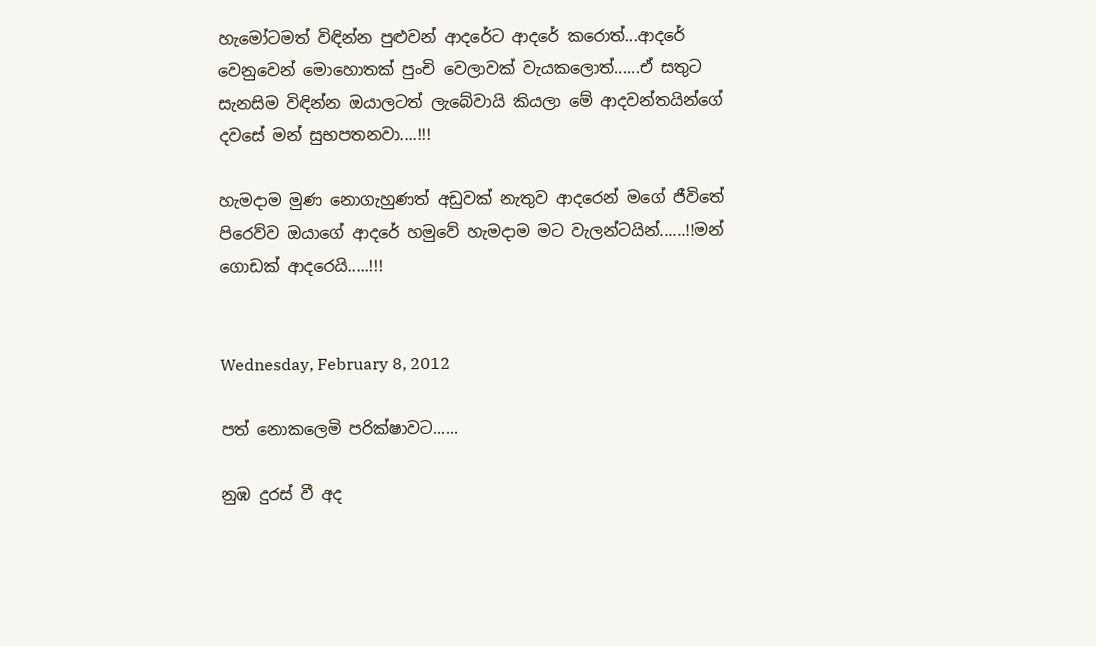හැමෝටමත් විඳින්න පුළුවන් ආදරේට ආදරේ කරොත්...ආදරේ වෙනුවෙන් මොහොතක් පුංචි වෙලාවක් වැයකලොත්......ඒ සතුට සැනසිම විඳින්න ඔයාලටත් ලැබේවායි කියලා මේ ආදවන්තයින්ගේ දවසේ මන් සුභපතනවා....!!!

හැමදාම මුණ නොගැහුණත් අඩුවක් නැතුව ආදරෙන් මගේ ජීවිතේ  පිරෙව්ව ඔයාගේ ආදරේ හමුවේ හැමදාම මට වැලන්ටයින්......!!මන් ගොඩක් ආදරෙයි.....!!!


Wednesday, February 8, 2012

පත් නොකලෙමි පරික්ෂාවට......

නුඹ දුරස් වී අද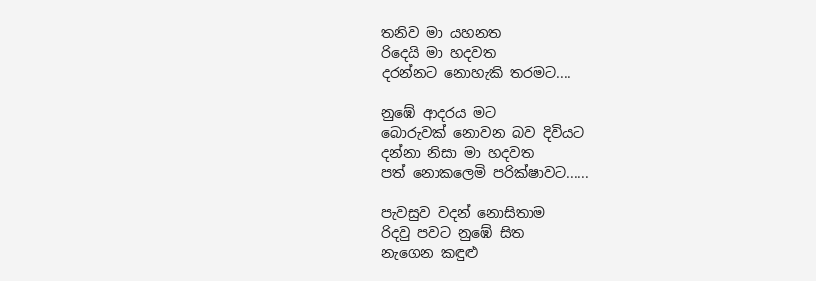තනිව මා යහනත
රිදෙයි මා හදවත
දරන්නට නොහැකි තරමට....

නුඹේ ආදරය මට
බොරුවක් නොවන බව දිවියට
දන්නා නිසා මා හදවත
පත් නොකලෙමි පරික්ෂාවට......

පැවසුව වදන් නොසිතාම
රිදවු පවට නුඹේ සිත
නැගෙන කඳුළු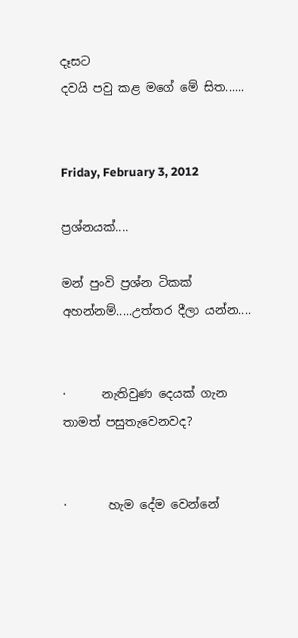දෑසට
දවයි පවු කළ මගේ මේ සිත......


Friday, February 3, 2012

ප්‍රශ්නයක්....

මන් පුංවි ප්‍රශ්න ටිකක් අහන්නම්.....උත්තර දීලා යන්න....


·      නැතිවුණ දෙයක් ගැන තාමත් පසුතැවෙනවද?


·       හැම දේම වෙන්නේ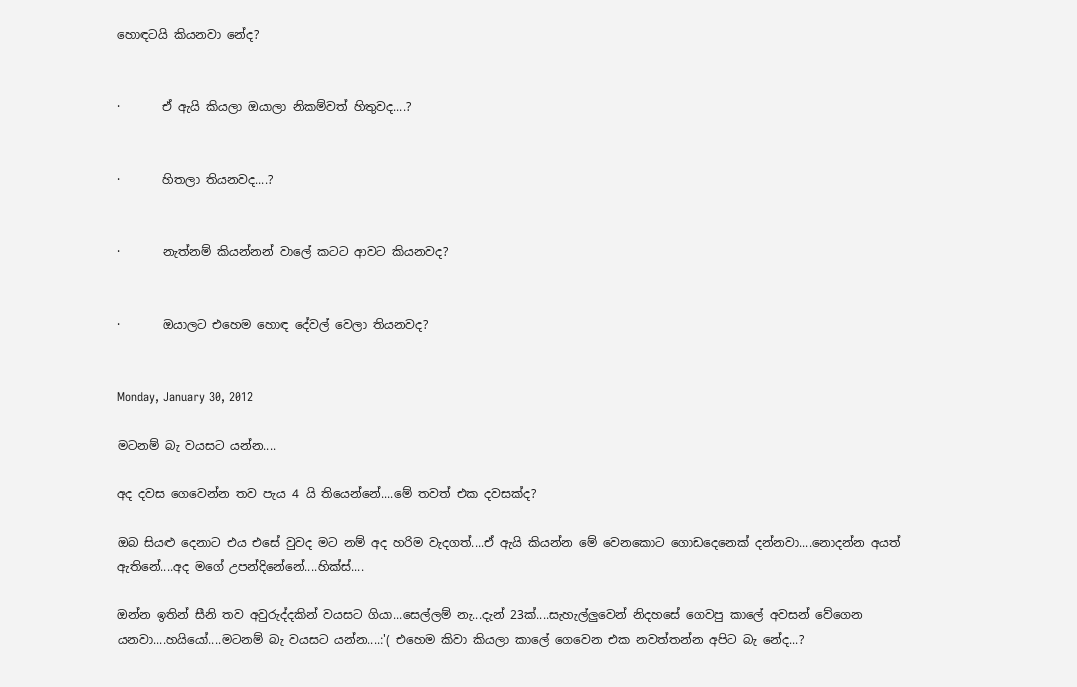හොඳටයි කියනවා නේද?


·       ඒ ඇයි කියලා ඔයාලා නිකම්වත් හිතුවද....?


·       හිතලා තියනවද....?


·       නැත්නම් කියන්නන් වාලේ කටට ආවට කියනවද?


·       ඔයාලට එහෙම හොඳ දේවල් වෙලා තියනවද?


Monday, January 30, 2012

මටනම් බැ වයසට යන්න....

අද දවස ගෙවෙන්න තව පැය 4 යි තියෙන්නේ....මේ තවත් එක දවසක්ද?

ඔබ සියළු දෙනාට එය එසේ වුවද මට නම් අද හරිම වැදගත්....ඒ ඇයි කියන්න මේ වෙනකොට ගොඩදෙනෙක් දන්නවා....නොදන්න අයත් ඇතිනේ....අද මගේ උපන්දිනේනේ....හික්ස්....

ඔන්න ඉතින් සීනි තව අවුරුද්දකින් වයසට ගියා...සෙල්ලම් නැ...දැන් 23ක්....සැහැල්ලුවෙන් නිදහසේ ගෙවපු කාලේ අවසන් වේගෙන යනවා....හයියෝ....මටනම් බැ වයසට යන්න....:'( එහෙම කිවා කියලා කාලේ ගෙවෙන එක නවත්තන්න අපිට බැ නේද...?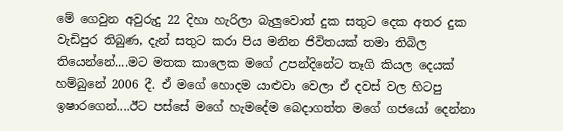මේ ගෙවුන අවුරුදු 22 දිහා හැරිලා බැලුවොත් දුක සතුට දෙක අතර දුක වැඩිපුර තිබුණ, දැන් සතුට කරා පිය මනින ජිවිතයක් තමා තිබිල තියෙන්නේ....මට මතක කාලෙක මගේ උපන්දිනේට තෑගි කියල දෙයක් හම්බුනේ 2006 දී. ඒ මගේ හොදම යාළුවා වෙලා ඒ දවස් වල හිටපු ඉෂාරගෙන්....ඊට පස්සේ මගේ හැමදේම බෙදාගත්ත මගේ ගජයෝ දෙන්නා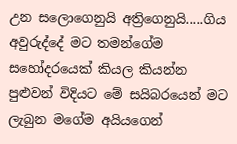උන සලොගෙනුයි අත්‍රිගෙනුයි.....ගිය අවුරුද්දේ මට තමන්ගේම සහෝදරයෙක් කියල කියන්න පුළුවන් විදියට මේ සයිබරයෙන් මට ලැබුන මගේම අයියගෙන්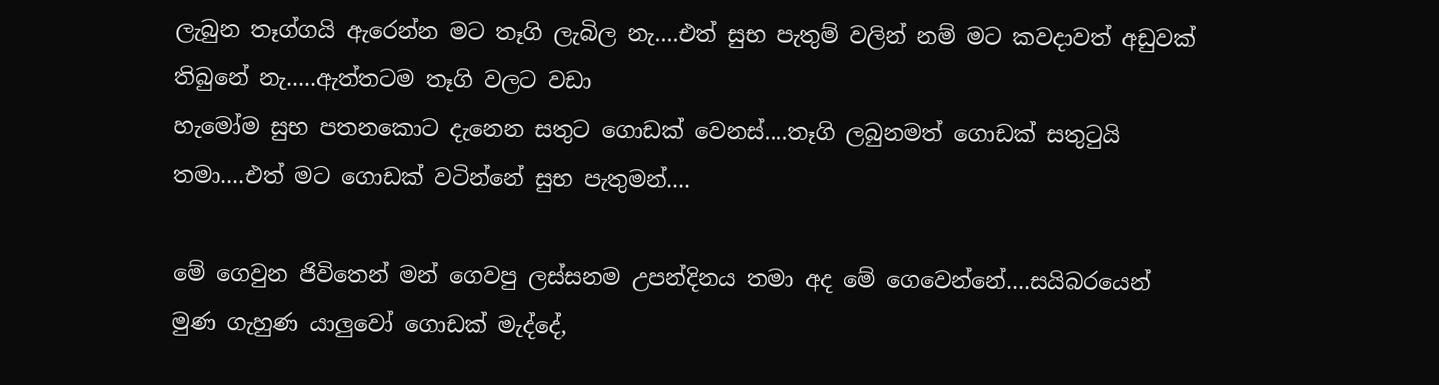ලැබුන තෑග්ගයි ඇරෙන්න මට තෑගි ලැබිල නැ....එත් සුභ පැතුම් වලින් නම් මට කවදාවත් අඩුවක් තිබුනේ නැ.....ඇත්තටම තෑගි වලට වඩා
හැමෝම සුභ පතනකොට දැනෙන සතුට ගොඩක් වෙනස්....තෑගි ලබුනමත් ගොඩක් සතුටුයි තමා....එත් මට ගොඩක් වටින්නේ සුභ පැතුමන්....

මේ ගෙවුන ජිවිතෙන් මන් ගෙවපු ලස්සනම උපන්දිනය තමා අද මේ ගෙවෙන්නේ....සයිබරයෙන් මුණ ගැහුණ යාලුවෝ ගොඩක් මැද්දේ,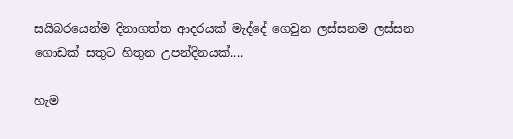සයිබරයෙන්ම දිනාගත්ත ආදරයක් මැද්දේ ගෙවුන ලස්සනම ලස්සන ගොඩක් සතුට හිතුන උපන්දිනයක්....

හැම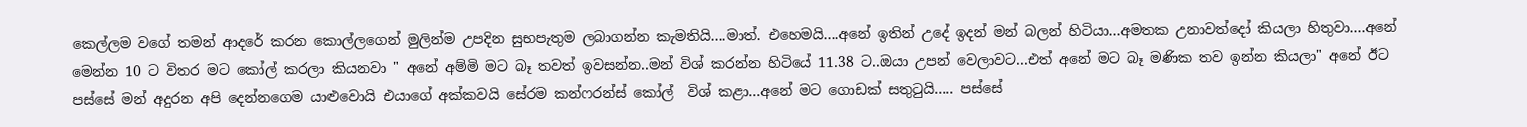කෙල්ලම වගේ තමන් ආදරේ කරන කොල්ලගෙන් මුලින්ම උපදින සුභපැතුම ලබාගන්න කැමතියි....මාත්. එහෙමයි....අනේ ඉතින් උදේ ඉදන් මන් බලන් හිටියා...අමතක උනාවත්දෝ කියලා හිතුවා....අනේ මෙන්න 10 ට විතර මට කෝල් කරලා කියනවා " අනේ අම්මි මට බෑ තවත් ඉවසන්න..මන් විශ් කරන්න හිටියේ 11.38 ට..ඔයා උපන් වෙලාවට...එත් අනේ මට බෑ මණික තව ඉන්න කියලා" අනේ ඊට පස්සේ මන් අදුරන අපි දෙන්නගෙම යාළුවොයි එයාගේ අක්කවයි සේරම කන්ෆරන්ස් කෝල්  විශ් කළා...අනේ මට ගොඩක් සතුටුයි..... පස්සේ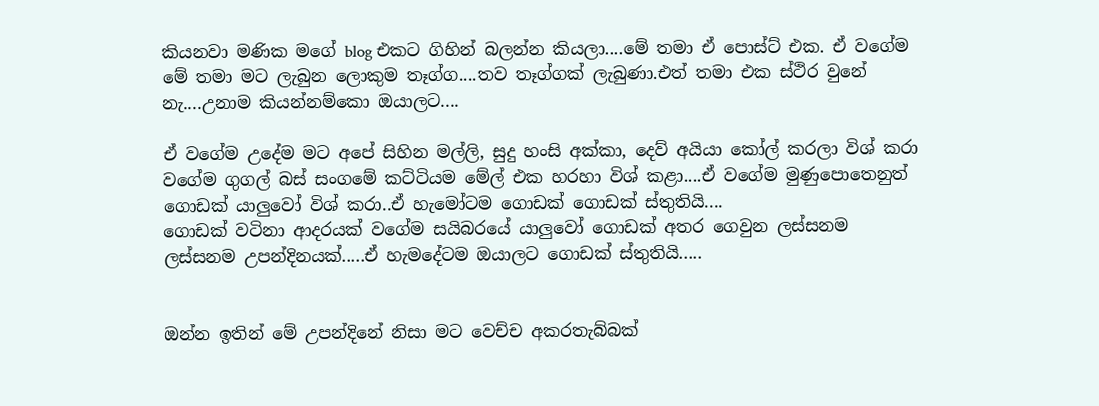කියනවා මණික මගේ blog එකට ගිහින් බලන්න කියලා....මේ තමා ඒ පොස්ට් එක. ඒ වගේම මේ තමා මට ලැබුන ලොකුම තෑග්ග....තව තෑග්ගක් ලැබුණා.එත් තමා එක ස්ථිර වුනේ නැ....උනාම කියන්නම්කො ඔයාලට....

ඒ වගේම උදේම මට අපේ සිහින මල්ලි, සුදු හංසි අක්කා, දෙව් අයියා කෝල් කරලා විශ් කරා වගේම ගුගල් බස් සංගමේ කට්ටියම මේල් එක හරහා විශ් කළා....ඒ වගේම මුණුපොතෙනුත් ගොඩක් යාලුවෝ විශ් කරා..ඒ හැමෝටම ගොඩක් ගොඩක් ස්තුතියි....
ගොඩක් වටිනා ආදරයක් වගේම සයිබරයේ යාලුවෝ ගොඩක් අතර ගෙවුන ලස්සනම ලස්සනම උපන්දිනයක්.....ඒ හැමදේටම ඔයාලට ගොඩක් ස්තුතියි.....


ඔන්න ඉතින් මේ උපන්දිනේ නිසා මට වෙච්ච අකරතැබ්බක්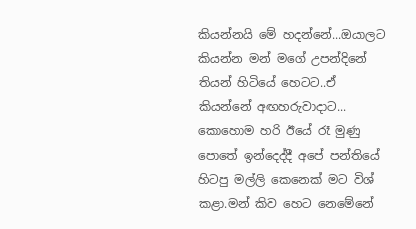කියන්නයි මේ හදන්නේ...ඔයාලට කියන්න මන් මගේ උපන්දිනේ තියන් හිටියේ හෙටට..ඒ කියන්නේ අඟහරුවාදාට... කොහොම හරි ඊයේ රෑ මුණු පොතේ ඉන්දෙද්දී අපේ පන්තියේ හිටපු මල්ලි කෙනෙක් මට විශ් කළා.මන් කිව හෙට නෙමේනේ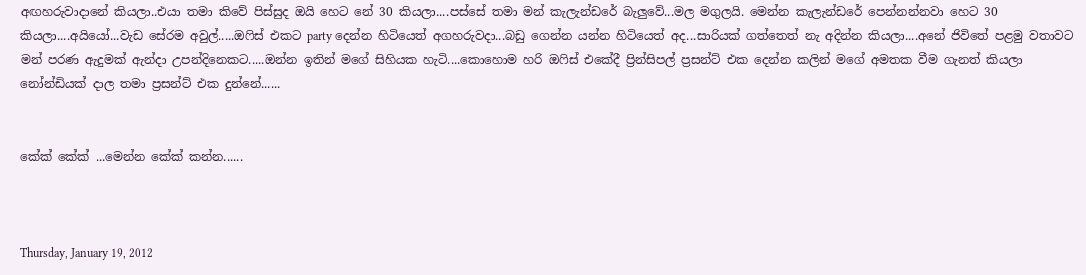අඟහරුවාදානේ කියලා..එයා තමා කිවේ පිස්සුද ඔයි හෙට නේ 30 කියලා....පස්සේ තමා මන් කැලැන්ඩරේ බැලුවේ...මල මගුලයි. මෙන්න කැලැන්ඩරේ පෙන්නන්නවා හෙට 30 කියලා....අයියෝ...වැඩ සේරම අවුල්.....ඔෆිස් එකට party දෙන්න හිටියෙත් අගහරුවදා...බඩු ගෙන්න යන්න හිටියෙත් අද...සාරියක් ගත්තෙත් නැ අදින්න කියලා....අනේ ජිවිතේ පළමු වතාවට මන් පරණ ඇදුමක් ඇන්දා උපන්දිනෙකට.....ඔන්න ඉතින් මගේ සිහියක හැටි....කොහොම හරි ඔෆිස් එකේදී ප්‍රින්සිපල් ප්‍රසන්ට් එක දෙන්න කලින් මගේ අමතක වීම ගැනත් කියලා නෝන්ඩියක් දාල තමා ප්‍රසන්ට් එක දුන්නේ......


කේක් කේක් ...මෙන්න කේක් කන්න......



Thursday, January 19, 2012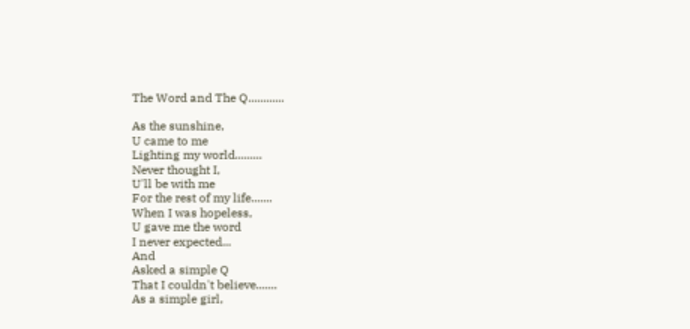The Word and The Q............

As the sunshine,
U came to me
Lighting my world.........
Never thought I,
U'll be with me
For the rest of my life.......
When I was hopeless,
U gave me the word
I never expected...
And
Asked a simple Q
That I couldn't believe.......
As a simple girl,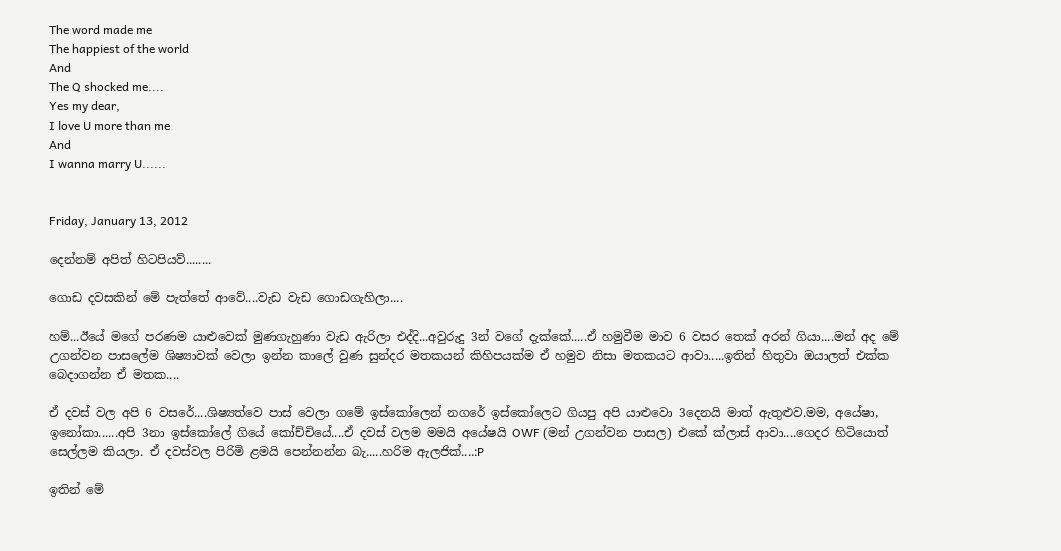The word made me
The happiest of the world
And
The Q shocked me....
Yes my dear,
I love U more than me
And
I wanna marry U......


Friday, January 13, 2012

දෙන්නම් අපිත් හිටපියව්........

ගොඩ දවසකින් මේ පැත්තේ ආවේ....වැඩ වැඩ ගොඩගැහිලා....

හම්...ඊයේ මගේ පරණම යාළුවෙක් මුණගැහුණා වැඩ ඇරිලා එද්දි...අවුරුදු 3න් වගේ දැක්කේ.....ඒ හමුවීම මාව 6 වසර තෙක් අරන් ගියා....මන් අද මේ උගන්වන පාසලේම ශිෂ්‍යාවක් වෙලා ඉන්න කාලේ වුණ සුන්දර මතකයන් කිහිපයක්ම ඒ හමුව නිසා මතකයට ආවා.....ඉතින් හිතුවා ඔයාලත් එක්ක බෙදාගන්න ඒ මතක....

ඒ දවස් වල අපි 6 වසරේ....ශිෂ්‍යත්වෙ පාස් වෙලා ගමේ ඉස්කෝලෙන් නගරේ ඉස්කෝලෙට ගියපු අපි යාළුවො 3දෙනයි මාත් ඇතුළුව.මම, අයේෂා, ඉනෝකා......අපි 3නා ඉස්කෝලේ ගියේ කෝච්චියේ....ඒ දවස් වලම මමයි අයේෂයි OWF (මන් උගන්වන පාසල) එකේ ක්ලාස් ආවා....ගෙදර හිටියොත් සෙල්ලම කියලා. ඒ දවස්වල පිරිමි ළමයි පෙන්නන්න බැ.....හරිම ඇලජික්....:P

ඉතින් මේ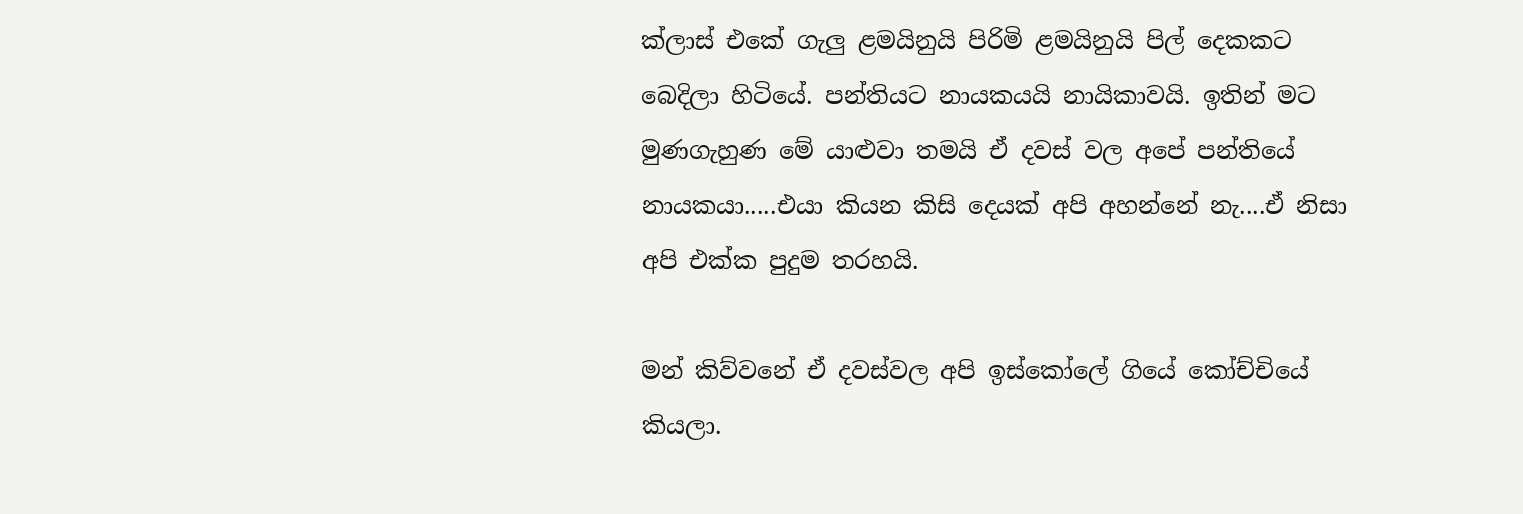ක්ලාස් එකේ ගැලු ළමයිනුයි පිරිමි ළමයිනුයි පිල් දෙකකට බෙදිලා හිටියේ. පන්තියට නායකයයි නායිකාවයි. ඉතින් මට මුණගැහුණ මේ යාළුවා තමයි ඒ දවස් වල අපේ පන්තියේ නායකයා.....එයා කියන කිසි දෙයක් අපි අහන්නේ නැ....ඒ නිසා අපි එක්ක පුදුම තරහයි.

මන් කිව්වනේ ඒ දවස්වල අපි ඉස්කෝලේ ගියේ කෝච්චියේ කියලා.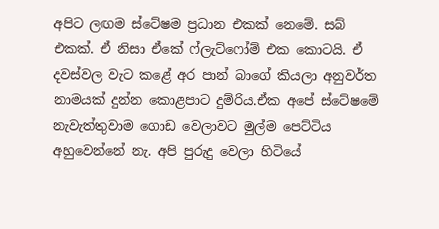අපිට ලඟම ස්ටේෂම ප්‍රධාන එකක් නෙමේ. සබ් එකක්. ඒ නිසා ඒකේ ෆ්ලැට්ෆෝම් එක කොටයි. ඒ දවස්වල වැට කළේ අර පාන් බාගේ කියලා අනුවර්ත නාමයක් දුන්න කොළපාට දුම්රිය.ඒක අපේ ස්ටේෂමේ නැවැත්තුවාම ගොඩ වෙලාවට මුල්ම පෙට්ටිය අහුවෙන්නේ නැ. අපි පුරුදු වෙලා හිටියේ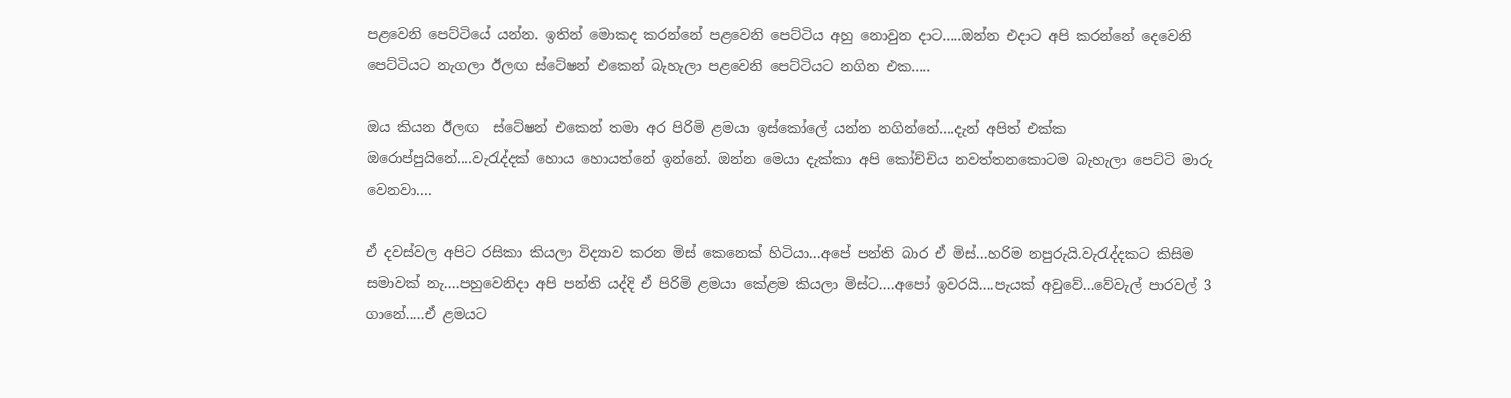පළවෙනි පෙට්ටියේ යන්න. ඉතින් මොකද කරන්නේ පළවෙනි පෙට්ටිය අහු නොවුන දාට.....ඔන්න එදාට අපි කරන්නේ දෙවෙනි පෙට්ටියට නැගලා ඊලඟ ස්ටේෂන් එකෙන් බැහැලා පළවෙනි පෙට්ටියට නගින එක.....

ඔය කියන ඊලඟ  ස්ටේෂන් එකෙන් තමා අර පිරිමි ළමයා ඉස්කෝලේ යන්න නගින්නේ....දැන් අපිත් එක්ක ඔරොප්පුයිනේ....වැරැද්දක් හොය හොයත්නේ ඉන්නේ. ඔන්න මෙයා දැක්කා අපි කෝච්චිය නවත්තනකොටම බැහැලා පෙට්ටි මාරු වෙනවා....

ඒ දවස්වල අපිට රසිකා කියලා විද්‍යාව කරන මිස් කෙනෙක් හිටියා...අපේ පන්ති බාර ඒ මිස්...හරිම නපුරුයි.වැරැද්දකට කිසිම සමාවක් නැ....පහුවෙනිදා අපි පන්ති යද්දි ඒ පිරිමි ළමයා කේළම කියලා මිස්ට....අපෝ ඉවරයි....පැයක් අවුවේ...වේවැල් පාරවල් 3 ගානේ.....ඒ ළමයට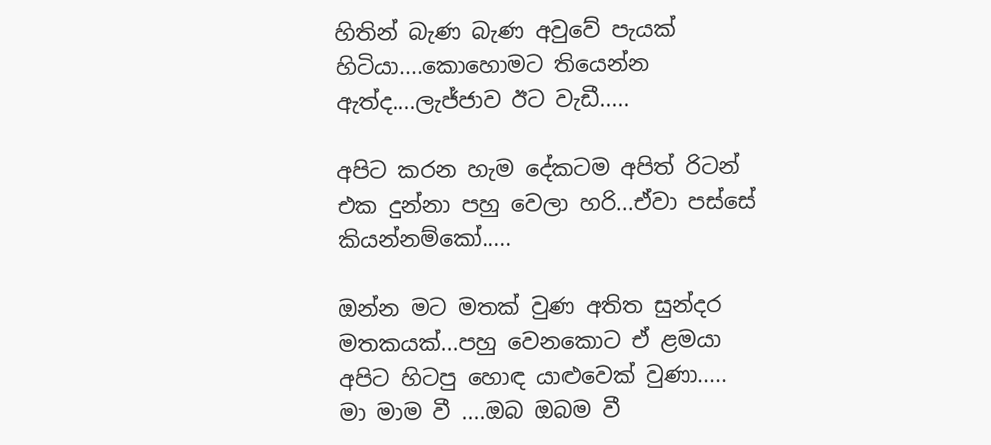හිතින් බැණ බැණ අවුවේ පැයක් හිටියා....කොහොමට තියෙන්න ඇත්ද....ලැජ්ජාව ඊට වැඩී.....

අපිට කරන හැම දේකටම අපිත් රිටන් එක දුන්නා පහු වෙලා හරි...ඒවා පස්සේ කියන්නම්කෝ.....

ඔන්න මට මතක් වුණ අතිත සුන්දර මතකයක්...පහු වෙනකොට ඒ ළමයා අපිට හිටපු හොඳ යාළුවෙක් වුණා.....
මා මාම වී ....ඔබ ඔබම වී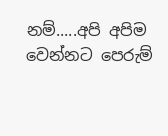නම්.....අපි අපිම වෙන්නට පෙරුම්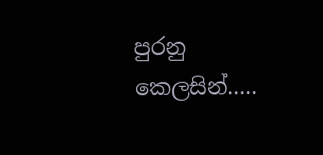පුරනු කෙලසින්.....